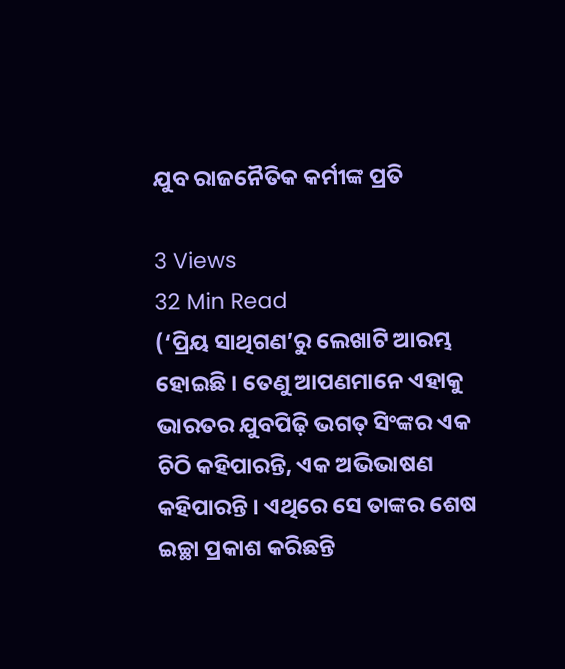ଯୁବ ରାଜନୈତିକ କର୍ମୀଙ୍କ ପ୍ରତି

3 Views
32 Min Read
(‘ପ୍ରିୟ ସାଥିଗଣ’ରୁ ଲେଖାଟି ଆରମ୍ଭ ହୋଇଛି । ତେଣୁ ଆପଣମାନେ ଏହାକୁ ଭାରତର ଯୁବପିଢ଼ି ଭଗତ୍ ସିଂଙ୍କର ଏକ ଚିଠି କହିପାରନ୍ତି, ଏକ ଅଭିଭାଷଣ କହିପାରନ୍ତି । ଏଥିରେ ସେ ତାଙ୍କର ଶେଷ ଇଚ୍ଛା ପ୍ରକାଶ କରିଛନ୍ତି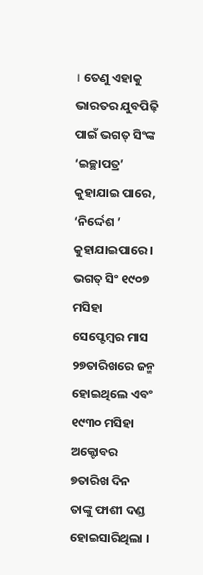। ତେଣୁ ଏହାକୁ ଭାରତର ଯୁବପିଢ଼ି ପାଇଁ ଭଗତ୍ ସିଂଙ୍କ ‘ଇଚ୍ଛାପତ୍ର’ କୁହାଯାଇ ପାରେ, ‘ନିର୍ଦ୍ଦେଶ ’ କୁହାଯାଇପାରେ । ଭଗତ୍ ସିଂ ୧୯୦୭ ମସିହା ସେପ୍ଟେମ୍ବର ମାସ ୨୭ତାରିଖରେ ଜନ୍ମ ହୋଇଥିଲେ ଏବଂ ୧୯୩୦ ମସିହା ଅକ୍ଟୋବର ୭ତାରିଖ ଦିନ ତାଙ୍କୁ ଫାଶୀ ଦଣ୍ଡ ହୋଇସାରିଥିଲା ।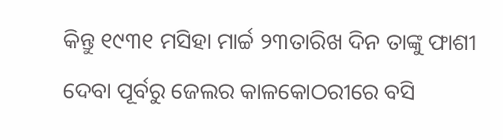କିନ୍ତୁ ୧୯୩୧ ମସିହା ମାର୍ଚ୍ଚ ୨୩ତାରିଖ ଦିନ ତାଙ୍କୁ ଫାଶୀ ଦେବା ପୂର୍ବରୁ ଜେଲର କାଳକୋଠରୀରେ ବସି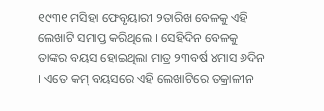୧୯୩୧ ମସିହା ଫେବୃୟାରୀ ୨ତାରିଖ ବେଳକୁ ଏହି ଲେଖାଟି ସମାପ୍ତ କରିଥିଲେ । ସେହିଦିନ ବେଳକୁ ତାଙ୍କର ବୟସ ହୋଇଥିଲା ମାତ୍ର ୨୩ବର୍ଷ ୪ମାସ ୬ଦିନ । ଏତେ କମ୍ ବୟସରେ ଏହି ଲେଖାଟିରେ ତକ୍ରାଳୀନ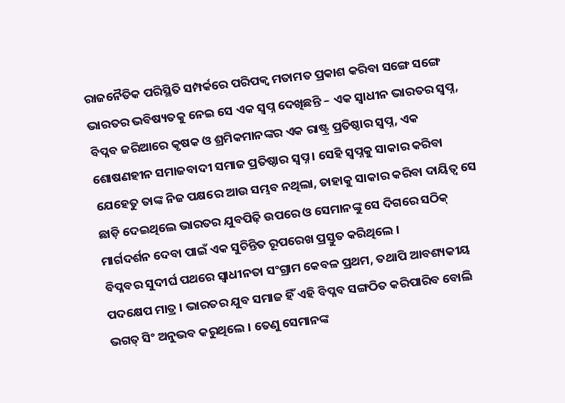ରାଜନୈତିକ ପରିସ୍ଥିତି ସମ୍ପର୍କରେ ପରିପକ୍ୱ ମତାମତ ପ୍ରକାଶ କରିବା ସଙ୍ଗେ ସଙ୍ଗେ ଭାରତର ଭବିଷ୍ୟତକୁ ନେଇ ସେ ଏକ ସ୍ୱପ୍ନ ଦେଖିଛନ୍ତି – ଏକ ସ୍ୱାଧୀନ ଭାରତର ସ୍ୱପ୍ନ, ବିପ୍ଳବ ଜରିଆରେ କୃଷକ ଓ ଶ୍ରମିକମାନଙ୍କର ଏକ ରାଷ୍ଟ୍ର ପ୍ରତିଷ୍ଠାର ସ୍ୱପ୍ନ, ଏକ ଶୋଷଣହୀନ ସମାଜବାଦୀ ସମାଜ ପ୍ରତିଷ୍ଠାର ସ୍ୱପ୍ନ । ସେହି ସ୍ୱପ୍ନକୁ ସାକାର କରିବା ଯେହେତୁ ତାଙ୍କ ନିଜ ପକ୍ଷରେ ଆଉ ସମ୍ଭବ ନଥିଲା, ତାହାକୁ ସାକାର କରିବା ଦାୟିତ୍ୱ ସେ ଛାଡ଼ି ଦେଇଥିଲେ ଭାରତର ଯୁବପିଢ଼ି ଉପରେ ଓ ସେମାନଙ୍କୁ ସେ ଦିଗରେ ସଠିକ୍ ମାର୍ଗଦର୍ଶନ ଦେବା ପାଇଁ ଏକ ସୁଚିନ୍ତିତ ରୂପରେଖ ପ୍ରସ୍ତୁତ କରିଥିଲେ ।
ବିପ୍ଳବର ସୁଦୀର୍ଘ ପଥରେ ସ୍ୱାଧୀନତା ସଂଗ୍ରାମ କେବଳ ପ୍ରଥମ, ତଥାପି ଆବଶ୍ୟକୀୟ ପଦକ୍ଷେପ ମାତ୍ର । ଭାରତର ଯୁବ ସମାଜ ହିଁ ଏହି ବିପ୍ଳବ ସଙ୍ଗଠିତ କରିପାରିବ ବୋଲି ଭଗତ୍ ସିଂ ଅନୁଭବ କରୁଥିଲେ । ତେଣୁ ସେମାନଙ୍କ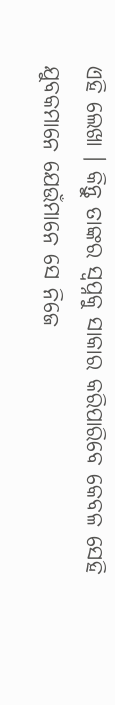ଏହି ଲେଖା । କିନ୍ତୁ ତାଙ୍କର ସ୍ୱପ୍ନକୁ ସାକାର କରିପାରିବେ କେବଳ ସେହି ଯୁବକମାନେ ଯେଉଁମାନେ ସେ ନିଜେ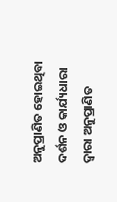ଅନୁପ୍ରାଣିତ ହୋଇଥିବା ଦର୍ଶନ ଓ କାର୍ଯ୍ୟଧାରା ଦ୍ୱାରା ଅନୁପ୍ରାଣିତ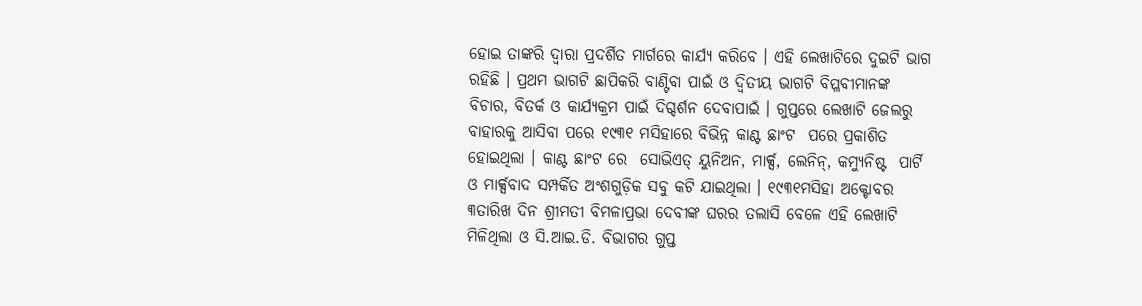ହୋଇ ତାଙ୍କରି ଦ୍ୱାରା ପ୍ରଦର୍ଶିତ ମାର୍ଗରେ କାର୍ଯ୍ୟ କରିବେ । ଏହି ଲେଖାଟିରେ ଦୁଇଟି ଭାଗ ରହିଛି । ପ୍ରଥମ ଭାଗଟି ଛାପିକରି ବାଣ୍ଟିବା ପାଇଁ ଓ ଦ୍ୱିତୀୟ ଭାଗଟି ବିପ୍ଳବୀମାନଙ୍କ ବିଚାର, ବିତର୍କ ଓ କାର୍ଯ୍ୟକ୍ରମ ପାଇଁ ଦିଗ୍ଦର୍ଶନ ଦେବାପାଇଁ । ଗୁପ୍ତରେ ଲେଖାଟି ଜେଲରୁ ବାହାରକୁ ଆସିବା ପରେ ୧୯୩୧ ମସିହାରେ ବିଭିନ୍ନ କାଣ୍ଟ ଛାଂଟ  ପରେ ପ୍ରକାଶିତ ହୋଇଥିଲା । କାଣ୍ଟ ଛାଂଟ ରେ  ସୋଭିଏତ୍ ୟୁନିଅନ, ମାର୍କ୍ସ, ଲେନିନ୍, କମ୍ୟୁନିଷ୍ଟ  ପାର୍ଟି ଓ ମାର୍କ୍ସବାଦ ସମ୍ପର୍କିତ ଅଂଶଗୁଡ଼ିକ ସବୁ କଟି ଯାଇଥିଲା । ୧୯୩୧ମସିହା ଅକ୍ଟୋବର ୩ତାରିଖ ଦିନ ଶ୍ରୀମତୀ ବିମଳାପ୍ରଭା ଦେବୀଙ୍କ ଘରର ତଲାସି ବେଳେ ଏହି ଲେଖାଟି ମିଳିଥିଲା ଓ ସି.ଆଇ.ଡି. ବିଭାଗର ଗୁପ୍ତ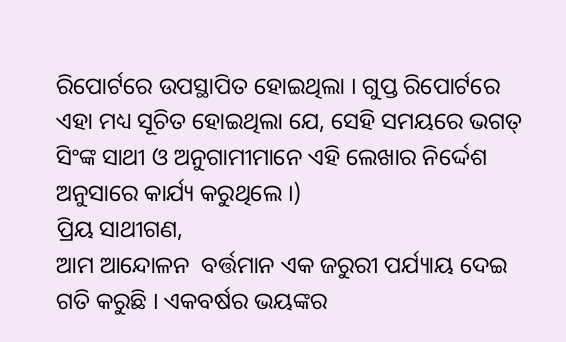ରିପୋର୍ଟରେ ଉପସ୍ଥାପିତ ହୋଇଥିଲା । ଗୁପ୍ତ ରିପୋର୍ଟରେ ଏହା ମଧ୍ୟ ସୂଚିତ ହୋଇଥିଲା ଯେ, ସେହି ସମୟରେ ଭଗତ୍ ସିଂଙ୍କ ସାଥୀ ଓ ଅନୁଗାମୀମାନେ ଏହି ଲେଖାର ନିର୍ଦ୍ଦେଶ  ଅନୁସାରେ କାର୍ଯ୍ୟ କରୁଥିଲେ ।)
ପ୍ରିୟ ସାଥୀଗଣ,
ଆମ ଆନ୍ଦୋଳନ  ବର୍ତ୍ତମାନ ଏକ ଜରୁରୀ ପର୍ଯ୍ୟାୟ ଦେଇ ଗତି କରୁଛି । ଏକବର୍ଷର ଭୟଙ୍କର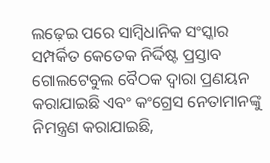ଲଢ଼େଇ ପରେ ସାମ୍ବିଧାନିକ ସଂସ୍କାର ସମ୍ପର୍କିତ କେତେକ ନିର୍ଦ୍ଦିଷ୍ଟ ପ୍ରସ୍ତାବ ଗୋଲଟେବୁଲ ବୈଠକ ଦ୍ୱାରା ପ୍ରଣୟନ କରାଯାଇଛି ଏବଂ କଂଗ୍ରେସ ନେତାମାନଙ୍କୁ ନିମନ୍ତ୍ରଣ କରାଯାଇଛି,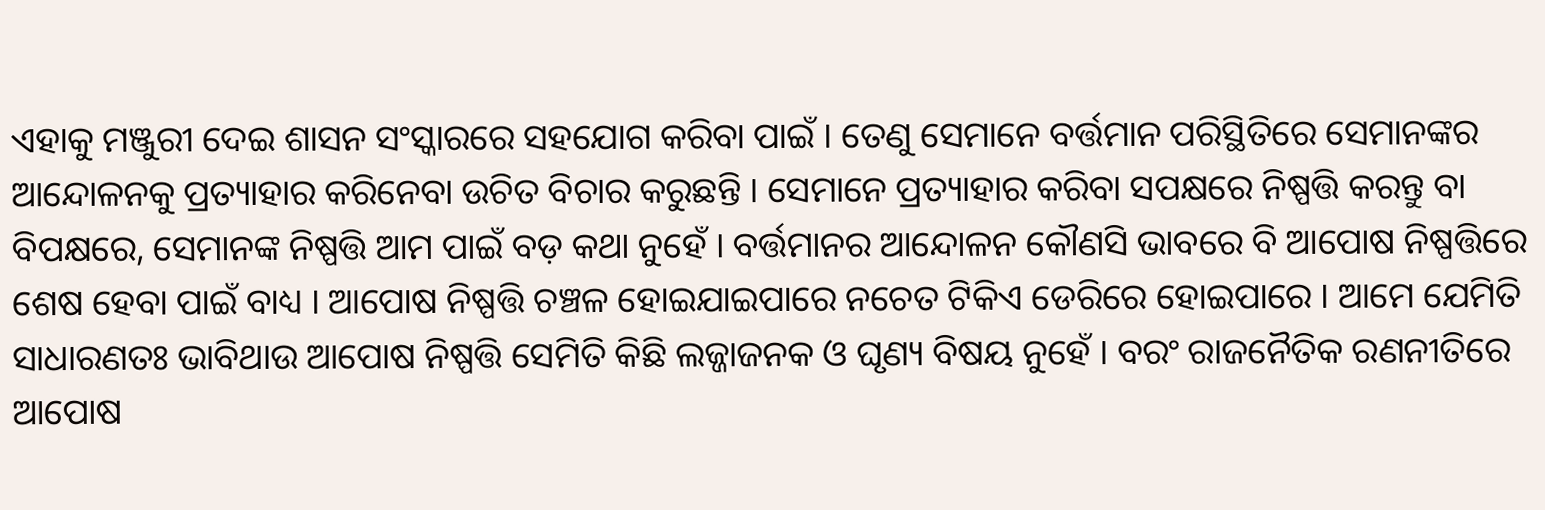ଏହାକୁ ମଞ୍ଜୁରୀ ଦେଇ ଶାସନ ସଂସ୍କାରରେ ସହଯୋଗ କରିବା ପାଇଁ । ତେଣୁ ସେମାନେ ବର୍ତ୍ତମାନ ପରିସ୍ଥିତିରେ ସେମାନଙ୍କର ଆନ୍ଦୋଳନକୁ ପ୍ରତ୍ୟାହାର କରିନେବା ଉଚିତ ବିଚାର କରୁଛନ୍ତି । ସେମାନେ ପ୍ରତ୍ୟାହାର କରିବା ସପକ୍ଷରେ ନିଷ୍ପତ୍ତି କରନ୍ତୁ ବା ବିପକ୍ଷରେ, ସେମାନଙ୍କ ନିଷ୍ପତ୍ତି ଆମ ପାଇଁ ବଡ଼ କଥା ନୁହେଁ । ବର୍ତ୍ତମାନର ଆନ୍ଦୋଳନ କୌଣସି ଭାବରେ ବି ଆପୋଷ ନିଷ୍ପତ୍ତିରେ ଶେଷ ହେବା ପାଇଁ ବାଧ୍ୟ । ଆପୋଷ ନିଷ୍ପତ୍ତି ଚଞ୍ଚଳ ହୋଇଯାଇପାରେ ନଚେତ ଟିକିଏ ଡେରିରେ ହୋଇପାରେ । ଆମେ ଯେମିତି ସାଧାରଣତଃ ଭାବିଥାଉ ଆପୋଷ ନିଷ୍ପତ୍ତି ସେମିତି କିଛି ଲଜ୍ଜାଜନକ ଓ ଘୃଣ୍ୟ ବିଷୟ ନୁହେଁ । ବରଂ ରାଜନୈତିକ ରଣନୀତିରେ ଆପୋଷ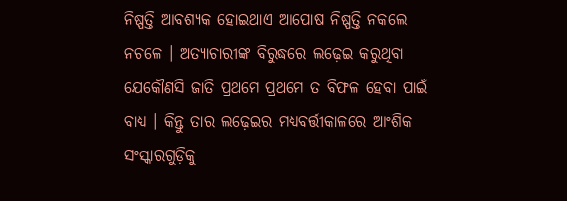ନିଷ୍ପତ୍ତି ଆବଶ୍ୟକ ହୋଇଥାଏ ଆପୋଷ ନିଷ୍ପତ୍ତି ନକଲେ ନଚଳେ । ଅତ୍ୟାଚାରୀଙ୍କ ବିରୁଦ୍ଧରେ ଲଢ଼େଇ କରୁଥିବା ଯେକୌଣସି ଜାତି ପ୍ରଥମେ ପ୍ରଥମେ ତ ବିଫଳ ହେବା ପାଇଁ ବାଧ୍ୟ । କିନ୍ତୁ ତାର ଲଢ଼େଇର ମଧ୍ୟବର୍ତ୍ତୀକାଳରେ ଆଂଶିକ ସଂସ୍କାରଗୁଡ଼ିକୁ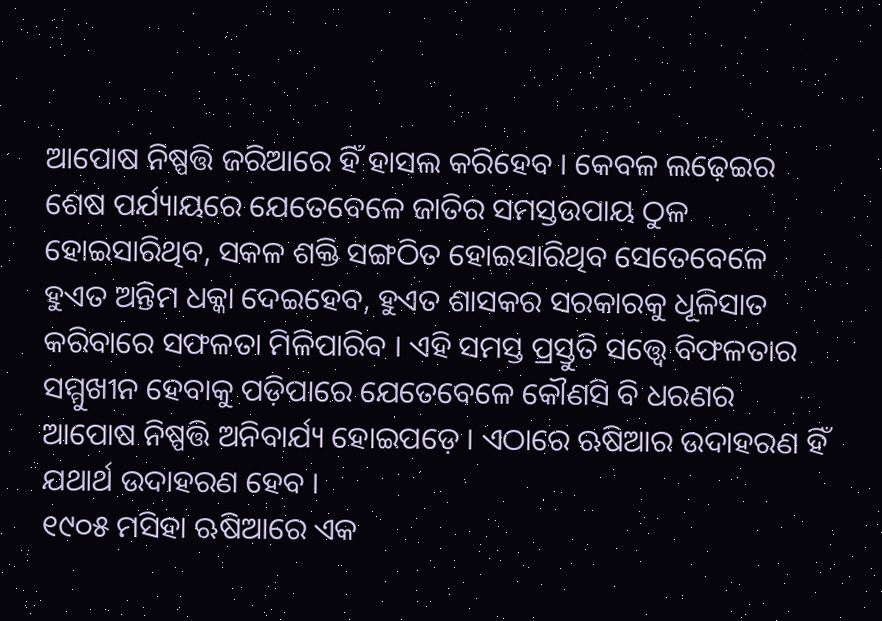ଆପୋଷ ନିଷ୍ପତ୍ତି ଜରିଆରେ ହିଁ ହାସଲ କରିହେବ । କେବଳ ଲଢ଼େଇର ଶେଷ ପର୍ଯ୍ୟାୟରେ ଯେତେବେଳେ ଜାତିର ସମସ୍ତଉପାୟ ଠୁଳ ହୋଇସାରିଥିବ, ସକଳ ଶକ୍ତି ସଙ୍ଗଠିତ ହୋଇସାରିଥିବ ସେତେବେଳେ ହୁଏତ ଅନ୍ତିମ ଧକ୍କା ଦେଇହେବ, ହୁଏତ ଶାସକର ସରକାରକୁ ଧୂଳିସାତ କରିବାରେ ସଫଳତା ମିଳିପାରିବ । ଏହି ସମସ୍ତ ପ୍ରସ୍ତୁତି ସତ୍ତ୍ୱେ ବିଫଳତାର ସମ୍ମୁଖୀନ ହେବାକୁ ପଡ଼ିପାରେ ଯେତେବେଳେ କୌଣସି ବି ଧରଣର ଆପୋଷ ନିଷ୍ପତ୍ତି ଅନିବାର୍ଯ୍ୟ ହୋଇପଡ଼େ । ଏଠାରେ ଋଷିଆର ଉଦାହରଣ ହିଁ ଯଥାର୍ଥ ଉଦାହରଣ ହେବ ।
୧୯୦୫ ମସିହା ଋଷିଆରେ ଏକ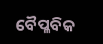ବୈପ୍ଳବିକ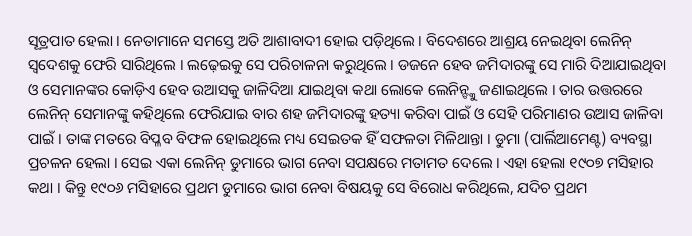ସୂତ୍ରପାତ ହେଲା । ନେତାମାନେ ସମସ୍ତେ ଅତି ଆଶାବାଦୀ ହୋଇ ପଡ଼ିଥିଲେ । ବିଦେଶରେ ଆଶ୍ରୟ ନେଇଥିବା ଲେନିନ୍ ସ୍ୱଦେଶକୁ ଫେରି ସାରିଥିଲେ । ଲଢ଼େଇକୁ ସେ ପରିଚାଳନା କରୁଥିଲେ । ଡଜନେ ହେବ ଜମିଦାରଙ୍କୁ ସେ ମାରି ଦିଆଯାଇଥିବା ଓ ସେମାନଙ୍କର କୋଡ଼ିଏ ହେବ ଉଆସକୁ ଜାଳିଦିଆ ଯାଇଥିବା କଥା ଲୋକେ ଲେନିନ୍ଙ୍କୁ ଜଣାଇଥିଲେ । ତାର ଉତ୍ତରରେ ଲେନିନ୍ ସେମାନଙ୍କୁ କହିଥିଲେ ଫେରିଯାଇ ବାର ଶହ ଜମିଦାରଙ୍କୁ ହତ୍ୟା କରିବା ପାଇଁ ଓ ସେହି ପରିମାଣର ଉଆସ ଜାଳିବା ପାଇଁ । ତାଙ୍କ ମତରେ ବିପ୍ଳବ ବିଫଳ ହୋଇଥିଲେ ମଧ୍ୟ ସେଇତକ ହିଁ ସଫଳତା ମିଳିଥାନ୍ତା । ଡୁମା (ପାର୍ଲିଆମେଣ୍ଟ) ବ୍ୟବସ୍ଥା ପ୍ରଚଳନ ହେଲା । ସେଇ ଏକା ଲେନିନ୍ ଡୁମାରେ ଭାଗ ନେବା ସପକ୍ଷରେ ମତାମତ ଦେଲେ । ଏହା ହେଲା ୧୯୦୭ ମସିହାର କଥା । କିନ୍ତୁ ୧୯୦୬ ମସିହାରେ ପ୍ରଥମ ଡୁମାରେ ଭାଗ ନେବା ବିଷୟକୁ ସେ ବିରୋଧ କରିଥିଲେ, ଯଦିଚ ପ୍ରଥମ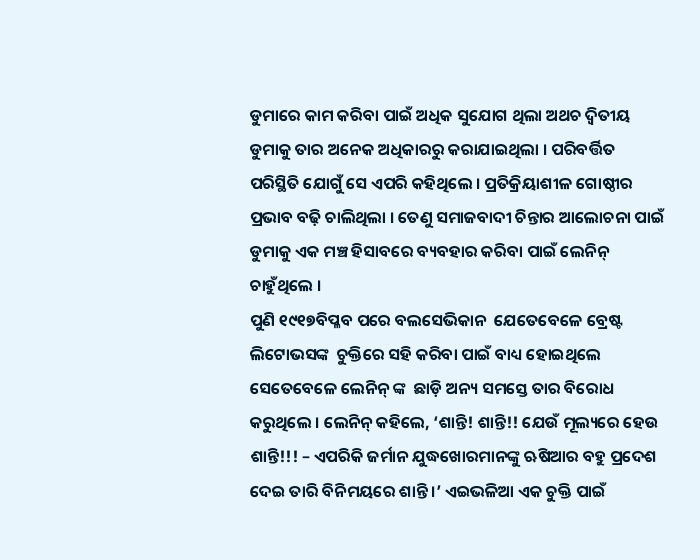ଡୁମାରେ କାମ କରିବା ପାଇଁ ଅଧିକ ସୁଯୋଗ ଥିଲା ଅଥଚ ଦ୍ୱିତୀୟ ଡୁମାକୁ ତାର ଅନେକ ଅଧିକାରରୁ କରାଯାଇଥିଲା । ପରିବର୍ତ୍ତିତ ପରିସ୍ଥିତି ଯୋଗୁଁ ସେ ଏପରି କହିଥିଲେ । ପ୍ରତିକ୍ରିୟାଶୀଳ ଗୋଷ୍ଠୀର ପ୍ରଭାବ ବଢ଼ି ଚାଲିଥିଲା । ତେଣୁ ସମାଜବାଦୀ ଚିନ୍ତାର ଆଲୋଚନା ପାଇଁ ଡୁମାକୁ ଏକ ମଞ୍ଚ ହିସାବରେ ବ୍ୟବହାର କରିବା ପାଇଁ ଲେନିନ୍ ଚାହୁଁଥିଲେ ।
ପୁଣି ୧୯୧୭ବିପ୍ଳବ ପରେ ବଲସେଭିକାନ  ଯେତେବେଳେ ବ୍ରେଷ୍ଟ ଲିଟୋଭସଙ୍କ  ଚୁକ୍ତିରେ ସହି କରିବା ପାଇଁ ବାଧ୍ୟ ହୋଇଥିଲେ ସେତେବେଳେ ଲେନିନ୍ ଙ୍କ  ଛାଡ଼ି ଅନ୍ୟ ସମସ୍ତେ ତାର ବିରୋଧ କରୁଥିଲେ । ଲେନିନ୍ କହିଲେ, ‘ଶାନ୍ତି! ଶାନ୍ତି!! ଯେଉଁ ମୂଲ୍ୟରେ ହେଉ ଶାନ୍ତି!!! – ଏପରିକି ଜର୍ମାନ ଯୁଦ୍ଧଖୋରମାନଙ୍କୁ ଋଷିଆର ବହୁ ପ୍ରଦେଶ ଦେଇ ତାରି ବିନିମୟରେ ଶାନ୍ତି ।’ ଏଇଭଳିଆ ଏକ ଚୁକ୍ତି ପାଇଁ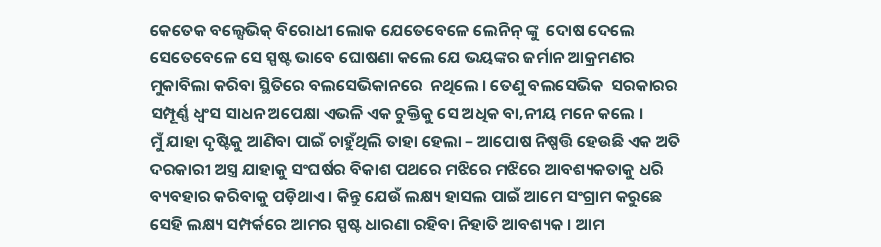କେତେକ ବଲ୍ସେଭିକ୍ ବିରୋଧୀ ଲୋକ ଯେତେବେଳେ ଲେନିନ୍ ଙ୍କୁ  ଦୋଷ ଦେଲେ ସେତେବେଳେ ସେ ସ୍ପଷ୍ଟ ଭାବେ ଘୋଷଣା କଲେ ଯେ ଭୟଙ୍କର ଜର୍ମାନ ଆକ୍ରମଣର ମୁକାବିଲା କରିବା ସ୍ଥିତିରେ ବଲସେଭିକାନରେ  ନଥିଲେ । ତେଣୁ ବଲସେଭିକ  ସରକାରର ସମ୍ପୂର୍ଣ୍ଣ ଧ୍ୱଂସ ସାଧନ ଅପେକ୍ଷା ଏଭଳି ଏକ ଚୁକ୍ତିକୁ ସେ ଅଧିକ ବା‚ନୀୟ ମନେ କଲେ ।
ମୁଁ ଯାହା ଦୃଷ୍ଟିକୁ ଆଣିବା ପାଇଁ ଚାହୁଁଥିଲି ତାହା ହେଲା – ଆପୋଷ ନିଷ୍ପତ୍ତି ହେଉଛି ଏକ ଅତି ଦରକାରୀ ଅସ୍ତ୍ର ଯାହାକୁ ସଂଘର୍ଷର ବିକାଶ ପଥରେ ମଝିରେ ମଝିରେ ଆବଶ୍ୟକତାକୁ ଧରି ବ୍ୟବହାର କରିବାକୁ ପଡ଼ିଥାଏ । କିନ୍ତୁ ଯେଉଁ ଲକ୍ଷ୍ୟ ହାସଲ ପାଇଁ ଆମେ ସଂଗ୍ରାମ କରୁଛେ ସେହି ଲକ୍ଷ୍ୟ ସମ୍ପର୍କରେ ଆମର ସ୍ପଷ୍ଟ ଧାରଣା ରହିବା ନିହାତି ଆବଶ୍ୟକ । ଆମ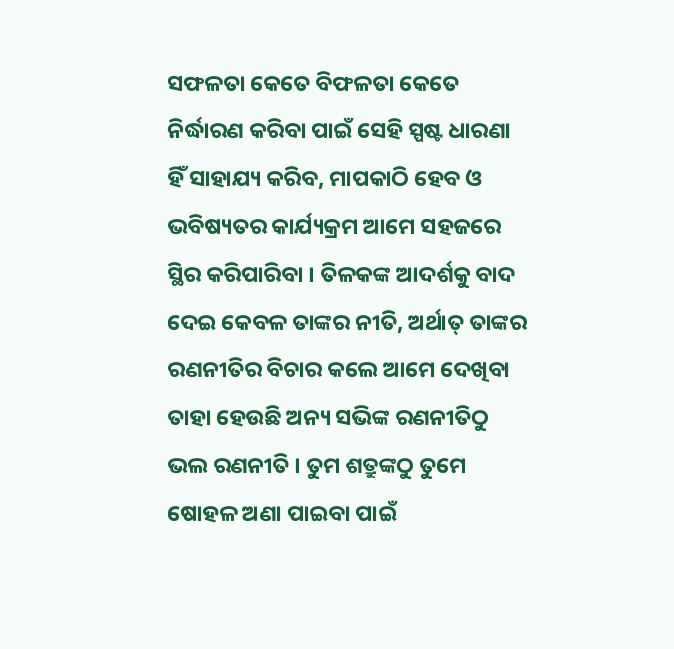ସଫଳତା କେତେ ବିଫଳତା କେତେ ନିର୍ଦ୍ଧାରଣ କରିବା ପାଇଁ ସେହି ସ୍ପଷ୍ଟ ଧାରଣା ହିଁ ସାହାଯ୍ୟ କରିବ, ମାପକାଠି ହେବ ଓ ଭବିଷ୍ୟତର କାର୍ଯ୍ୟକ୍ରମ ଆମେ ସହଜରେ ସ୍ଥିର କରିପାରିବା । ତିଳକଙ୍କ ଆଦର୍ଶକୁ ବାଦ ଦେଇ କେବଳ ତାଙ୍କର ନୀତି, ଅର୍ଥାତ୍ ତାଙ୍କର ରଣନୀତିର ବିଚାର କଲେ ଆମେ ଦେଖିବା ତାହା ହେଉଛି ଅନ୍ୟ ସଭିଙ୍କ ରଣନୀତିଠୁ ଭଲ ରଣନୀତି । ତୁମ ଶତ୍ରୁଙ୍କଠୁ ତୁମେ ଷୋହଳ ଅଣା ପାଇବା ପାଇଁ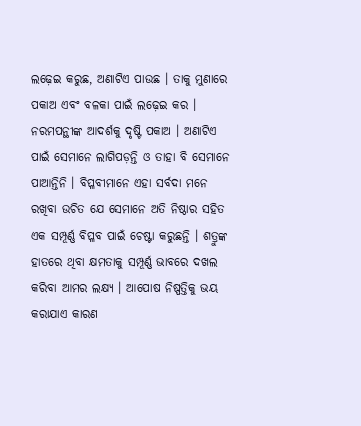ଲଢ଼େଇ କରୁଛ, ଅଣାଟିଏ ପାଉଛ । ତାକୁ ମୁଣାରେ ପକାଅ ଏବଂ ବଳକା ପାଇଁ ଲଢ଼େଇ କର । ନରମପନ୍ଥୀଙ୍କ ଆଦର୍ଶକୁ ଦୃଷ୍ଟି ପକାଅ । ଅଣାଟିଏ ପାଇଁ ସେମାନେ ଲାଗିପଡ଼ନ୍ତି ଓ ତାହା ବି ସେମାନେ ପାଆନ୍ତିନି । ବିପ୍ଳବୀମାନେ ଏହା ସର୍ବଦା ମନେ ରଖିବା ଉଚିତ ଯେ ସେମାନେ ଅତି ନିଷ୍ଠାର ସହିତ ଏକ ସମ୍ପୂର୍ଣ୍ଣ ବିପ୍ଳବ ପାଇଁ ଚେଷ୍ଟା କରୁଛନ୍ତି । ଶତ୍ରୁଙ୍କ ହାତରେ ଥିବା କ୍ଷମତାକୁ ସମ୍ପୂର୍ଣ୍ଣ ଭାବରେ ଦଖଲ କରିବା ଆମର ଲକ୍ଷ୍ୟ । ଆପୋଷ ନିଷ୍ପତ୍ତିକୁ ଭୟ କରାଯାଏ କାରଣ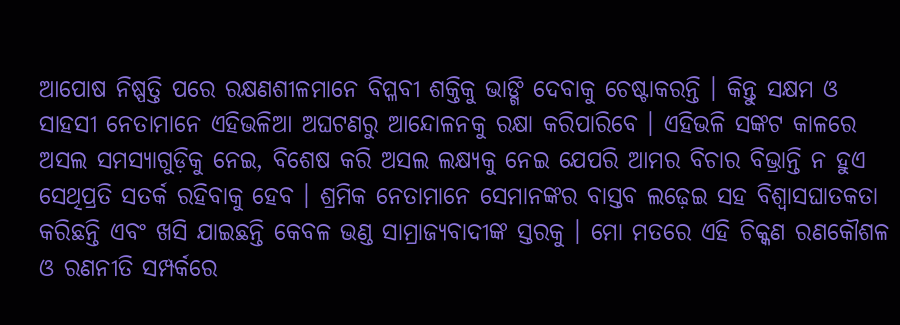ଆପୋଷ ନିଷ୍ପତ୍ତି ପରେ ରକ୍ଷଣଶୀଳମାନେ ବିପ୍ଳବୀ ଶକ୍ତିକୁ ଭାଙ୍ଗି ଦେବାକୁ ଚେଷ୍ଟାକରନ୍ତି । କିନ୍ତୁ ସକ୍ଷମ ଓ ସାହସୀ ନେତାମାନେ ଏହିଭଳିଆ ଅଘଟଣରୁ ଆନ୍ଦୋଳନକୁ ରକ୍ଷା କରିପାରିବେ । ଏହିଭଳି ସଙ୍କଟ କାଳରେ ଅସଲ ସମସ୍ୟାଗୁଡ଼ିକୁ ନେଇ, ବିଶେଷ କରି ଅସଲ ଲକ୍ଷ୍ୟକୁ ନେଇ ଯେପରି ଆମର ବିଚାର ବିଭ୍ରାନ୍ତି ନ ହୁଏ ସେଥିପ୍ରତି ସତର୍କ ରହିବାକୁ ହେବ । ଶ୍ରମିକ ନେତାମାନେ ସେମାନଙ୍କର ବାସ୍ତବ ଲଢ଼େଇ ସହ ବିଶ୍ୱାସଘାତକତା କରିଛନ୍ତି ଏବଂ ଖସି ଯାଇଛନ୍ତି କେବଳ ଭଣ୍ଡ ସାମ୍ରାଜ୍ୟବାଦୀଙ୍କ ସ୍ତରକୁ । ମୋ ମତରେ ଏହି ଚିକ୍କଣ ରଣକୌଶଳ ଓ ରଣନୀତି ସମ୍ପର୍କରେ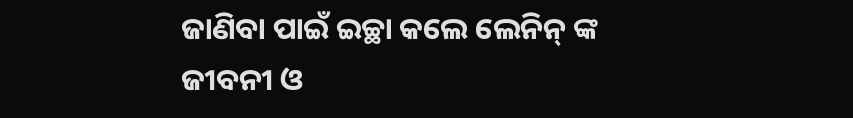ଜାଣିବା ପାଇଁ ଇଚ୍ଛା କଲେ ଲେନିନ୍ ଙ୍କ  ଜୀବନୀ ଓ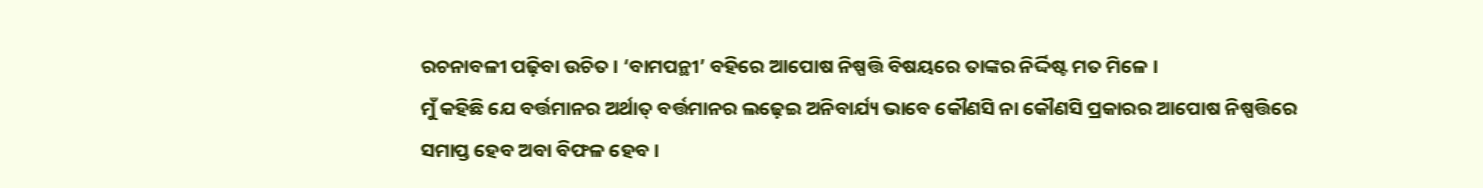ରଚନାବଳୀ ପଢ଼ିବା ଉଚିତ । ‘ବାମପନ୍ଥୀ’ ବହିରେ ଆପୋଷ ନିଷ୍ପତ୍ତି ବିଷୟରେ ତାଙ୍କର ନିର୍ଦ୍ଦିଷ୍ଟ ମତ ମିଳେ ।
ମୁଁ କହିଛି ଯେ ବର୍ତ୍ତମାନର ଅର୍ଥାତ୍ ବର୍ତ୍ତମାନର ଲଢ଼େଇ ଅନିବାର୍ଯ୍ୟ ଭାବେ କୌଣସି ନା କୌଣସି ପ୍ରକାରର ଆପୋଷ ନିଷ୍ପତ୍ତିରେ ସମାପ୍ତ ହେବ ଅବା ବିଫଳ ହେବ ।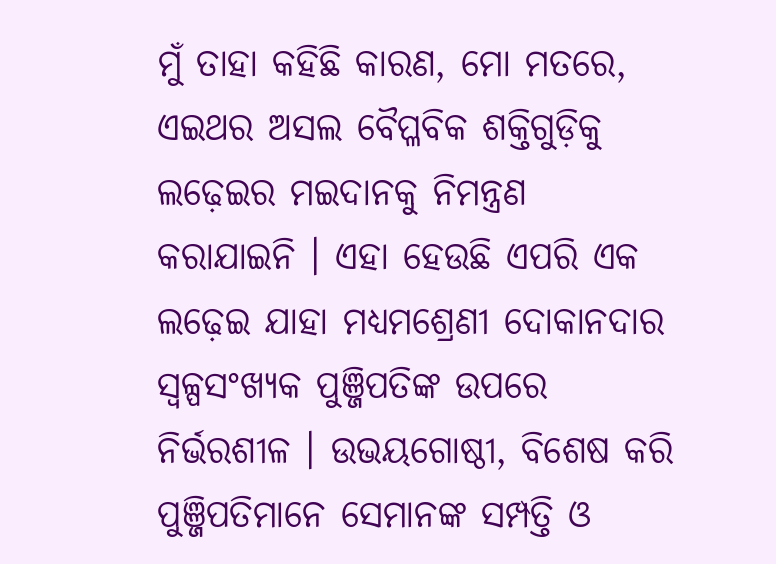ମୁଁ ତାହା କହିଛି କାରଣ, ମୋ ମତରେ, ଏଇଥର ଅସଲ ବୈପ୍ଳବିକ ଶକ୍ତିଗୁଡ଼ିକୁ ଲଢ଼େଇର ମଇଦାନକୁ ନିମନ୍ତ୍ରଣ କରାଯାଇନି । ଏହା ହେଉଛି ଏପରି ଏକ ଲଢ଼େଇ ଯାହା ମଧ୍ୟମଶ୍ରେଣୀ ଦୋକାନଦାର ସ୍ୱଳ୍ପସଂଖ୍ୟକ ପୁଞ୍ଜିପତିଙ୍କ ଉପରେ ନିର୍ଭରଶୀଳ । ଉଭୟଗୋଷ୍ଠୀ, ବିଶେଷ କରି ପୁଞ୍ଜିପତିମାନେ ସେମାନଙ୍କ ସମ୍ପତ୍ତି ଓ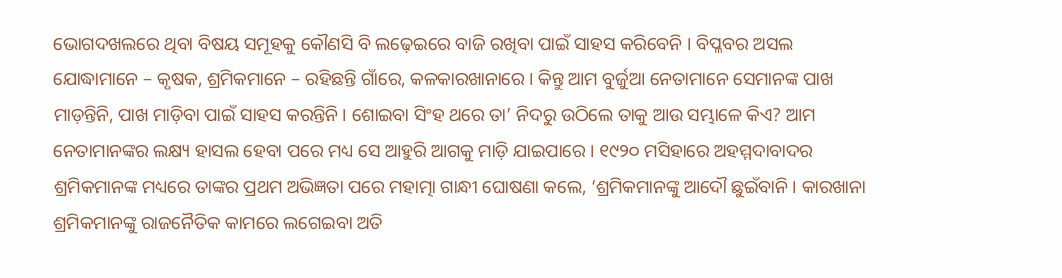ଭୋଗଦଖଲରେ ଥିବା ବିଷୟ ସମୂହକୁ କୌଣସି ବି ଲଢ଼େଇରେ ବାଜି ରଖିବା ପାଇଁ ସାହସ କରିବେନି । ବିପ୍ଳବର ଅସଲ ଯୋଦ୍ଧାମାନେ – କୃଷକ, ଶ୍ରମିକମାନେ – ରହିଛନ୍ତି ଗାଁରେ, କଳକାରଖାନାରେ । କିନ୍ତୁ ଆମ ବୁର୍ଜୁଆ ନେତାମାନେ ସେମାନଙ୍କ ପାଖ ମାଡ଼ନ୍ତିନି, ପାଖ ମାଡ଼ିବା ପାଇଁ ସାହସ କରନ୍ତିନି । ଶୋଇବା ସିଂହ ଥରେ ତା’ ନିଦରୁ ଉଠିଲେ ତାକୁ ଆଉ ସମ୍ଭାଳେ କିଏ? ଆମ ନେତାମାନଙ୍କର ଲକ୍ଷ୍ୟ ହାସଲ ହେବା ପରେ ମଧ୍ୟ ସେ ଆହୁରି ଆଗକୁ ମାଡ଼ି ଯାଇପାରେ । ୧୯୨୦ ମସିହାରେ ଅହମ୍ମଦାବାଦର ଶ୍ରମିକମାନଙ୍କ ମଧ୍ୟରେ ତାଙ୍କର ପ୍ରଥମ ଅଭିଜ୍ଞତା ପରେ ମହାତ୍ମା ଗାନ୍ଧୀ ଘୋଷଣା କଲେ, ‘ଶ୍ରମିକମାନଙ୍କୁ ଆଦୌ ଛୁଇଁବାନି । କାରଖାନା ଶ୍ରମିକମାନଙ୍କୁ ରାଜନୈତିକ କାମରେ ଲଗେଇବା ଅତି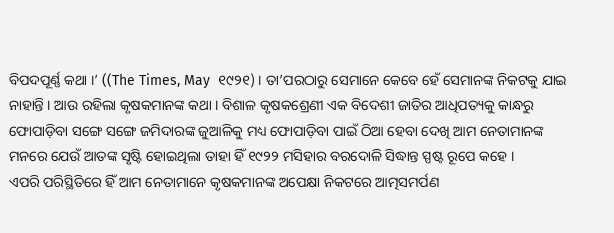ବିପଦପୂର୍ଣ୍ଣ କଥା ।’ ((The Times, May  ୧୯୨୧) । ତା’ପରଠାରୁ ସେମାନେ କେବେ ହେଁ ସେମାନଙ୍କ ନିକଟକୁ ଯାଇ ନାହାନ୍ତି । ଆଉ ରହିଲା କୃଷକମାନଙ୍କ କଥା । ବିଶାଳ କୃଷକଶ୍ରେଣୀ ଏକ ବିଦେଶୀ ଜାତିର ଆଧିପତ୍ୟକୁ କାନ୍ଧରୁ ଫୋପାଡ଼ିବା ସଙ୍ଗେ ସଙ୍ଗେ ଜମିଦାରଙ୍କ ଜୁଆଳିକୁ ମଧ୍ୟ ଫୋପାଡ଼ିବା ପାଇଁ ଠିଆ ହେବା ଦେଖି ଆମ ନେତାମାନଙ୍କ ମନରେ ଯେଉଁ ଆତଙ୍କ ସୃଷ୍ଟି ହୋଇଥିଲା ତାହା ହିଁ ୧୯୨୨ ମସିହାର ବରଦୋଳି ସିଦ୍ଧାନ୍ତ ସ୍ପଷ୍ଟ ରୂପେ କହେ ।
ଏପରି ପରିସ୍ଥିତିରେ ହିଁ ଆମ ନେତାମାନେ କୃଷକମାନଙ୍କ ଅପେକ୍ଷା ନିକଟରେ ଆତ୍ମସମର୍ପଣ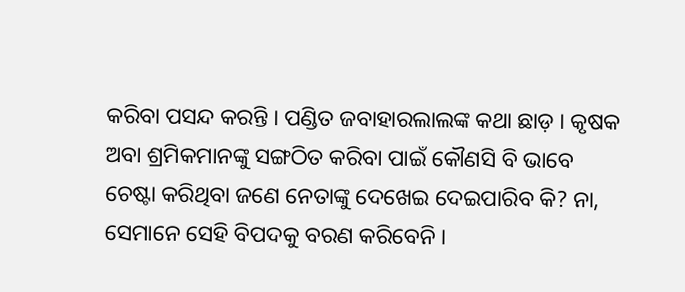କରିବା ପସନ୍ଦ କରନ୍ତି । ପଣ୍ଡିତ ଜବାହାରଲାଲଙ୍କ କଥା ଛାଡ଼ । କୃଷକ ଅବା ଶ୍ରମିକମାନଙ୍କୁ ସଙ୍ଗଠିତ କରିବା ପାଇଁ କୌଣସି ବି ଭାବେ ଚେଷ୍ଟା କରିଥିବା ଜଣେ ନେତାଙ୍କୁ ଦେଖେଇ ଦେଇପାରିବ କି? ନା, ସେମାନେ ସେହି ବିପଦକୁ ବରଣ କରିବେନି ।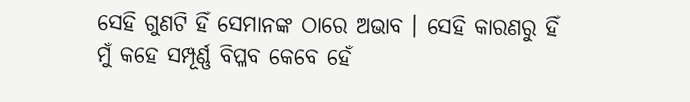ସେହି ଗୁଣଟି ହିଁ ସେମାନଙ୍କ ଠାରେ ଅଭାବ । ସେହି କାରଣରୁ ହିଁ ମୁଁ କହେ ସମ୍ପୂର୍ଣ୍ଣ ବିପ୍ଳବ କେବେ ହେଁ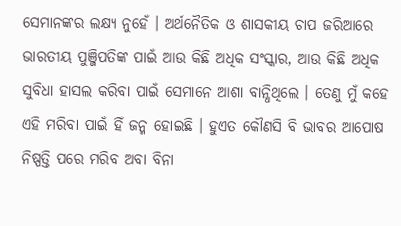ସେମାନଙ୍କର ଲକ୍ଷ୍ୟ ନୁହେଁ । ଅର୍ଥନୈତିକ ଓ ଶାସକୀୟ ଚାପ ଜରିଆରେ ଭାରତୀୟ ପୁଞ୍ଜିପତିଙ୍କ ପାଇଁ ଆଉ କିଛି ଅଧିକ ସଂସ୍କାର, ଆଉ କିଛି ଅଧିକ ସୁବିଧା ହାସଲ କରିବା ପାଇଁ ସେମାନେ ଆଶା ବାନ୍ଧିଥିଲେ । ତେଣୁ ମୁଁ କହେ ଏହି ମରିବା ପାଇଁ ହିଁ ଜନ୍ମ ହୋଇଛି । ହୁଏତ କୌଣସି ବି ଭାବର ଆପୋଷ ନିଷ୍ପତ୍ତି ପରେ ମରିବ ଅବା ବିନା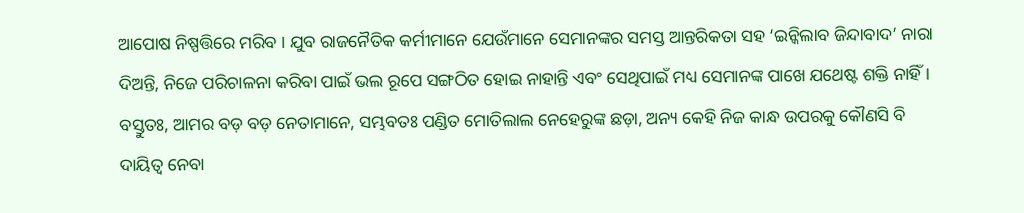ଆପୋଷ ନିଷ୍ପତ୍ତିରେ ମରିବ । ଯୁବ ରାଜନୈତିକ କର୍ମୀମାନେ ଯେଉଁମାନେ ସେମାନଙ୍କର ସମସ୍ତ ଆନ୍ତରିକତା ସହ ‘ଇନ୍କିଲାବ ଜିନ୍ଦାବାଦ’ ନାରା ଦିଅନ୍ତି, ନିଜେ ପରିଚାଳନା କରିବା ପାଇଁ ଭଲ ରୂପେ ସଙ୍ଗଠିତ ହୋଇ ନାହାନ୍ତି ଏବଂ ସେଥିପାଇଁ ମଧ୍ୟ ସେମାନଙ୍କ ପାଖେ ଯଥେଷ୍ଟ ଶକ୍ତି ନାହିଁ । ବସ୍ତୁତଃ, ଆମର ବଡ଼ ବଡ଼ ନେତାମାନେ, ସମ୍ଭବତଃ ପଣ୍ଡିତ ମୋତିଲାଲ ନେହେରୁଙ୍କ ଛଡ଼ା, ଅନ୍ୟ କେହି ନିଜ କାନ୍ଧ ଉପରକୁ କୌଣସି ବି ଦାୟିତ୍ୱ ନେବା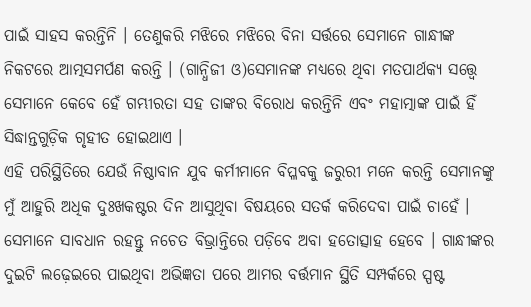ପାଇଁ ସାହସ କରନ୍ତିନି । ତେଣୁକରି ମଝିରେ ମଝିରେ ବିନା ସର୍ତ୍ତରେ ସେମାନେ ଗାନ୍ଧୀଙ୍କ ନିକଟରେ ଆତ୍ମସମର୍ପଣ କରନ୍ତି । (ଗାନ୍ଧିଜୀ ଓ)ସେମାନଙ୍କ ମଧ୍ୟରେ ଥିବା ମତପାର୍ଥକ୍ୟ ସତ୍ତ୍ୱେ ସେମାନେ କେବେ ହେଁ ଗମ୍ଭୀରତା ସହ ତାଙ୍କର ବିରୋଧ କରନ୍ତିନି ଏବଂ ମହାତ୍ମାଙ୍କ ପାଇଁ ହିଁ ସିଦ୍ଧାନ୍ତଗୁଡ଼ିକ ଗୃହୀତ ହୋଇଥାଏ ।
ଏହି ପରିସ୍ଥିତିରେ ଯେଉଁ ନିଷ୍ଠାବାନ ଯୁବ କର୍ମୀମାନେ ବିପ୍ଳବକୁ ଜରୁରୀ ମନେ କରନ୍ତି ସେମାନଙ୍କୁ ମୁଁ ଆହୁରି ଅଧିକ ଦୁଃଖକଷ୍ଟର ଦିନ ଆସୁଥିବା ବିଷୟରେ ସତର୍କ କରିଦେବା ପାଇଁ ଚାହେଁ । ସେମାନେ ସାବଧାନ ରହନ୍ତୁ ନଚେତ ବିଭ୍ରାନ୍ତିରେ ପଡ଼ିବେ ଅବା ହତୋତ୍ସାହ ହେବେ । ଗାନ୍ଧୀଙ୍କର ଦୁଇଟି ଲଢ଼େଇରେ ପାଇଥିବା ଅଭିଜ୍ଞତା ପରେ ଆମର ବର୍ତ୍ତମାନ ସ୍ଥିତି ସମ୍ପର୍କରେ ସ୍ପଷ୍ଟ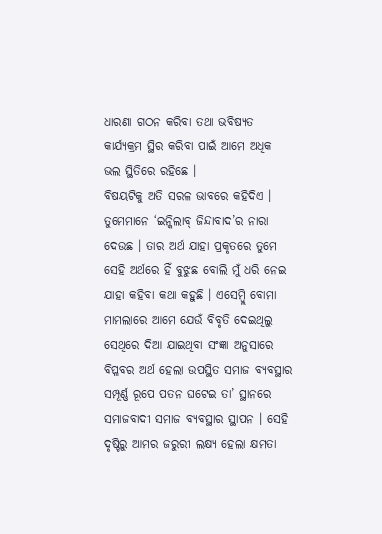ଧାରଣା ଗଠନ କରିବା ତଥା ଭବିଷ୍ୟତ କାର୍ଯ୍ୟକ୍ରମ ସ୍ଥିର କରିବା ପାଇଁ ଆମେ ଅଧିକ ଭଲ ସ୍ଥିତିରେ ରହିଛେ ।
ବିଷୟଟିକୁ ଅତି ସରଳ ଭାବରେ କହିଦିଏ । ତୁମେମାନେ ‘ଇନ୍କିଲାବ୍ ଜିନ୍ଦାବାଦ’ର ନାରା ଦେଉଛ । ତାର ଅର୍ଥ ଯାହା ପ୍ରକୃତରେ ତୁମେ ସେହି ଅର୍ଥରେ ହିଁ ବୁଝୁଛ ବୋଲି ମୁଁ ଧରି ନେଇ ଯାହା କହିବା କଥା କହୁଛି । ଏସେମ୍ବ୍ଲି ବୋମା ମାମଲାରେ ଆମେ ଯେଉଁ ବିବୃତି ଦେଇଥିଲୁ ସେଥିରେ ଦିଆ ଯାଇଥିବା ସଂଜ୍ଞା ଅନୁସାରେ ବିପ୍ଳବର ଅର୍ଥ ହେଲା ଉପସ୍ଥିତ ସମାଜ ବ୍ୟବସ୍ଥାର ସମ୍ପୂର୍ଣ୍ଣ ରୂପେ ପତନ ଘଟେଇ ତା’ ସ୍ଥାନରେ ସମାଜବାଦୀ ସମାଜ ବ୍ୟବସ୍ଥାର ସ୍ଥାପନ । ସେହି ଦୃଷ୍ଟିରୁ ଆମର ଜରୁରୀ ଲକ୍ଷ୍ୟ ହେଲା କ୍ଷମତା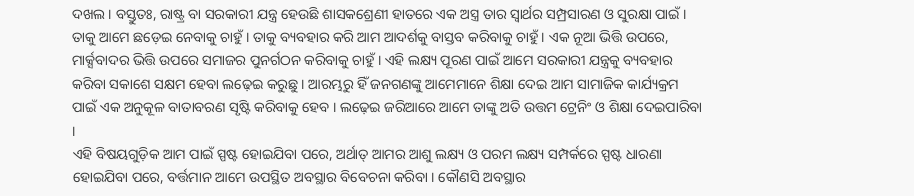ଦଖଲ । ବସ୍ତୁତଃ, ରାଷ୍ଟ୍ର ବା ସରକାରୀ ଯନ୍ତ୍ର ହେଉଛି ଶାସକଶ୍ରେଣୀ ହାତରେ ଏକ ଅସ୍ତ୍ର ତାର ସ୍ୱାର୍ଥର ସମ୍ପ୍ରସାରଣ ଓ ସୁରକ୍ଷା ପାଇଁ । ତାକୁ ଆମେ ଛଡ଼େଇ ନେବାକୁ ଚାହୁଁ । ତାକୁ ବ୍ୟବହାର କରି ଆମ ଆଦର୍ଶକୁ ବାସ୍ତବ କରିବାକୁ ଚାହୁଁ । ଏକ ନୂଆ ଭିତ୍ତି ଉପରେ, ମାର୍କ୍ସବାଦର ଭିତ୍ତି ଉପରେ ସମାଜର ପୁନର୍ଗଠନ କରିବାକୁ ଚାହୁଁ । ଏହି ଲକ୍ଷ୍ୟ ପୂରଣ ପାଇଁ ଆମେ ସରକାରୀ ଯନ୍ତ୍ରକୁ ବ୍ୟବହାର କରିବା ସକାଶେ ସକ୍ଷମ ହେବା ଲଢ଼େଇ କରୁଛୁ । ଆରମ୍ଭରୁ ହିଁ ଜନଗଣଙ୍କୁ ଆମେମାନେ ଶିକ୍ଷା ଦେଇ ଆମ ସାମାଜିକ କାର୍ଯ୍ୟକ୍ରମ ପାଇଁ ଏକ ଅନୁକୂଳ ବାତାବରଣ ସୃଷ୍ଟି କରିବାକୁ ହେବ । ଲଢ଼େଇ ଜରିଆରେ ଆମେ ତାଙ୍କୁ ଅତି ଉତ୍ତମ ଟ୍ରେନିଂ ଓ ଶିକ୍ଷା ଦେଇପାରିବା ।
ଏହି ବିଷୟଗୁଡ଼ିକ ଆମ ପାଇଁ ସ୍ପଷ୍ଟ ହୋଇଯିବା ପରେ, ଅର୍ଥାତ୍ ଆମର ଆଶୁ ଲକ୍ଷ୍ୟ ଓ ପରମ ଲକ୍ଷ୍ୟ ସମ୍ପର୍କରେ ସ୍ପଷ୍ଟ ଧାରଣା ହୋଇଯିବା ପରେ, ବର୍ତ୍ତମାନ ଆମେ ଉପସ୍ଥିତ ଅବସ୍ଥାର ବିବେଚନା କରିବା । କୌଣସି ଅବସ୍ଥାର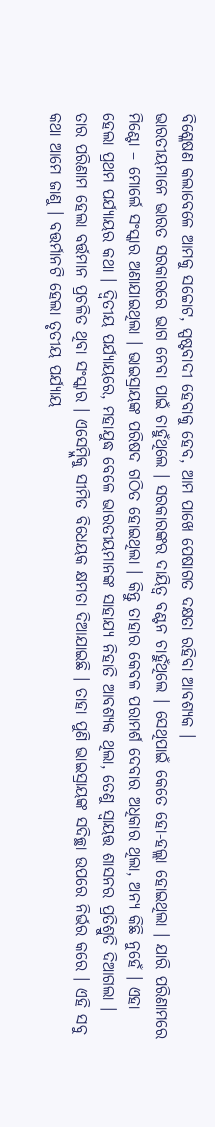ବିଶ୍ଳେଷଣ କଲାବେଳେ ଆମକୁ ସଚ୍ଚୋଟ, ସ୍ପଷ୍ଟବାଦୀ ହେବାକୁ ହେବ, ଆମ ପାଖେ ପେଷାଗତ ଦକ୍ଷତା ରହିବା ଆବଶ୍ୟକ ।
ଭାରତୀୟମାନେ ଭାରତ ସରକାରରେ ଭାଗ ନେବା ପାଇଁ ଚାହୁଁଥିଲେ । ସରକାରଙ୍କର ଦାୟିତ୍ୱ ବଣ୍ଟନ ଚାହୁଁଥିଲେ । ସେଥିପାଇଁ କେତେ ହୋ-ହଲ୍ଲା ହୋଇଥିଲା । ଯାରି ପରିଣାମରେ ମିଣ୍ଟୋ – ମୋର୍ଲେ ସଂସ୍କାର ଅଣାଯାଇଥିଲା । ଭାଇସ୍ରାୟଙ୍କ ପରିଷଦ ଗଠିତ ହୋଇଥିଲା । କିନ୍ତୁ ତାହାର କେବଳ ପରାମର୍ଶ ଦେବାର ଅଧିକାର ଥିଲା, ଅନ୍ୟ କିଛି ନୁହେଁ । ଏହା ହେଲା ପ୍ରଥମ ପର୍ଯ୍ୟାୟର କଥା । ଦ୍ୱିତୀୟ ପର୍ଯ୍ୟାୟରେ, ମହାଯୁଦ୍ଧ ବେଳେ ଭାରତୀୟମାନଙ୍କ ସାହାଯ୍ୟ ନିହାତି ଆବଶ୍ୟକ ଥିଲା, ତେଣୁ ସ୍ୱାୟତ୍ତ ଶାସନର ପ୍ରତିଶ୍ରୁତି ଦିଆଗଲା । ତାର ପରିଣାମ ହେଲା ବର୍ତ୍ତମାନ ପ୍ରଚଳିତ ଥିବା ସଂସ୍କାର । ଏସେମ୍ବ୍ଲିକୁ ସୀମିତ ବିଧେୟକ କ୍ଷମତା ଦିଆଯାଇଛି । ତାହା ପୁଣି ଭାଇସ୍ରାୟଙ୍କ ସଦିଚ୍ଛା ଉପରେ ନିର୍ଭର କରେ । ଏହି ସବୁ କଥା ଆମେ ଜାଣୁ । ବତ୍ତର୍ମାନଟି ହେଲା ତୃତୀୟ ପର୍ଯ୍ୟାୟ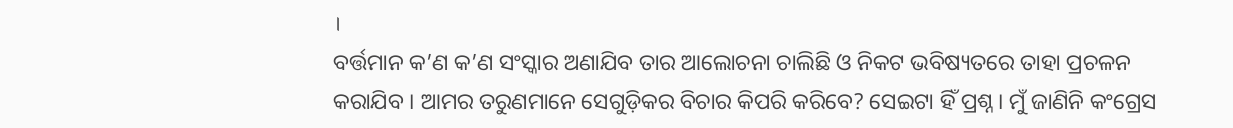।
ବର୍ତ୍ତମାନ କ’ଣ କ’ଣ ସଂସ୍କାର ଅଣାଯିବ ତାର ଆଲୋଚନା ଚାଲିଛି ଓ ନିକଟ ଭବିଷ୍ୟତରେ ତାହା ପ୍ରଚଳନ କରାଯିବ । ଆମର ତରୁଣମାନେ ସେଗୁଡ଼ିକର ବିଚାର କିପରି କରିବେ? ସେଇଟା ହିଁ ପ୍ରଶ୍ନ । ମୁଁ ଜାଣିନି କଂଗ୍ରେସ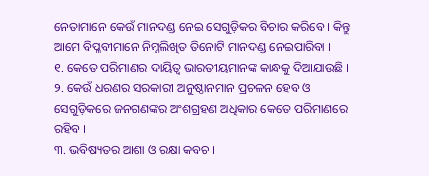ନେତାମାନେ କେଉଁ ମାନଦଣ୍ଡ ନେଇ ସେଗୁଡ଼ିକର ବିଚାର କରିବେ । କିନ୍ତୁ ଆମେ ବିପ୍ଳବୀମାନେ ନିମ୍ନଲିଖିତ ତିନୋଟି ମାନଦଣ୍ଡ ନେଇପାରିବା ।
୧. କେତେ ପରିମାଣର ଦାୟିତ୍ୱ ଭାରତୀୟମାନଙ୍କ କାନ୍ଧକୁ ଦିଆଯାଉଛି ।
୨. କେଉଁ ଧରଣର ସରକାରୀ ଅନୁଷ୍ଠାନମାନ ପ୍ରଚଳନ ହେବ ଓ ସେଗୁଡ଼ିକରେ ଜନଗଣଙ୍କର ଅଂଶଗ୍ରହଣ ଅଧିକାର କେତେ ପରିମାଣରେ ରହିବ ।
୩. ଭବିଷ୍ୟତର ଆଶା ଓ ରକ୍ଷା କବଚ ।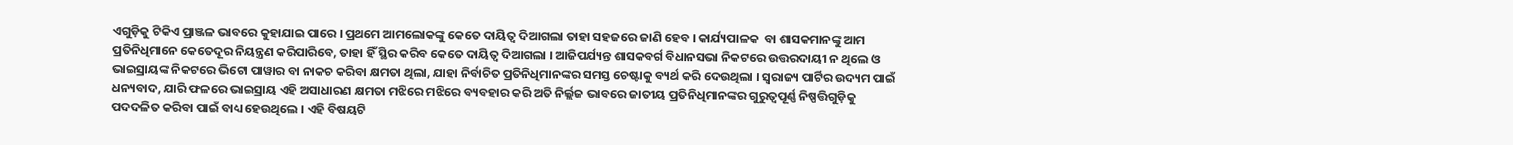ଏଗୁଡ଼ିକୁ ଟିକିଏ ପ୍ରାଞ୍ଜଳ ଭାବରେ କୁହାଯାଇ ପାରେ । ପ୍ରଥମେ ଆମଲୋକଙ୍କୁ କେତେ ଦାୟିତ୍ୱ ଦିଆଗଲା ତାହା ସହଜରେ ଜାଣି ହେବ । କାର୍ଯ୍ୟପାଳକ  ବା ଶାସକମାନଙ୍କୁ ଆମ ପ୍ରତିନିଧିମାନେ କେତେଦୂର ନିୟନ୍ତ୍ରଣ କରିପାରିବେ, ତାହା ହିଁ ସ୍ଥିର କରିବ କେତେ ଦାୟିତ୍ୱ ଦିଆଗଲା । ଆଜିପର୍ଯ୍ୟନ୍ତ ଶାସକବର୍ଗ ବିଧାନସଭା ନିକଟରେ ଉତ୍ତରଦାୟୀ ନ ଥିଲେ ଓ ଭାଇସ୍ରାୟଙ୍କ ନିକଟରେ ଭିଟୋ ପାୱାର ବା ନାକଚ କରିବା କ୍ଷମତା ଥିଲା, ଯାହା ନିର୍ବାଚିତ ପ୍ରତିନିଧିମାନଙ୍କର ସମସ୍ତ ଚେଷ୍ଟାକୁ ବ୍ୟର୍ଥ କରି ଦେଉଥିଲା । ସ୍ୱରାଜ୍ୟ ପାର୍ଟିର ଉଦ୍ୟମ ପାଇଁ ଧନ୍ୟବାଦ, ଯାରି ଫଳରେ ଭାଇସ୍ରାୟ ଏହି ଅସାଧାରଣ କ୍ଷମତା ମଝିରେ ମଝିରେ ବ୍ୟବହାର କରି ଅତି ନିର୍ଲ୍ଲଜ ଭାବରେ ଜାତୀୟ ପ୍ରତିନିଧିମାନଙ୍କର ଗୁରୁତ୍ୱପୂର୍ଣ୍ଣ ନିଷ୍ପତ୍ତିଗୁଡ଼ିକୁ ପଦଦଳିତ କରିବା ପାଇଁ ବାଧ୍ୟ ହେଉଥିଲେ । ଏହି ବିଷୟଟି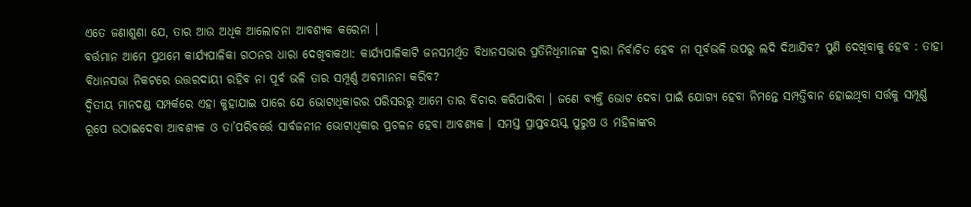ଏତେ ଜଣାଶୁଣା ଯେ, ତାର ଆଉ ଅଧିକ ଆଲୋଚନା ଆବଶ୍ୟକ କରେନା ।
ବର୍ତ୍ତମାନ ଆମେ ପ୍ରଥମେ କାର୍ଯ୍ୟପାଳିକା ଗଠନର ଧାରା ଦେଖିବାକଥା: କାର୍ଯ୍ୟପାଳିକାଟି ଜନସମର୍ଥିତ ବିଧାନସଭାର ପ୍ରତିନିଧିମାନଙ୍କ ଦ୍ୱାରା ନିର୍ବାଚିତ ହେବ ନା ପୂର୍ବଭଳି ଉପରୁ ଲଦି ଦିଆଯିବ? ପୁଣି ଦେଖିବାକୁ ହେବ : ତାହା ବିଧାନସଭା ନିକଟରେ ଉତ୍ତରଦାୟୀ ରହିବ ନା ପୂର୍ବ ଭଳି ତାର ସମ୍ପୂର୍ଣ୍ଣ ଅବମାନନା କରିବ?
ଦ୍ୱିତୀୟ ମାନଦଣ୍ଡ ସମ୍ପର୍କରେ ଏହା କୁହାଯାଇ ପାରେ ଯେ ଭୋଟାଧିକାରର ପରିସରରୁ ଆମେ ତାର ବିଚାର କରିପାରିବା । ଜଣେ ବ୍ୟକ୍ତି ଭୋଟ ଦେବା ପାଇଁ ଯୋଗ୍ୟ ହେବା ନିମନ୍ତେ ସମ୍ପତ୍ତିବାନ ହୋଇଥିବା ସର୍ତ୍ତକୁ ସମ୍ପୂର୍ଣ୍ଣ ରୂପେ ଉଠାଇଦେବା ଆବଶ୍ୟକ ଓ ତା’ପରିବର୍ତ୍ତେ ସାର୍ବଜନୀନ ଭୋଟାଧିକାର ପ୍ରଚଳନ ହେବା ଆବଶ୍ୟକ । ସମସ୍ତ ପ୍ରାପ୍ତବୟସ୍କ ପୁରୁଷ ଓ ମହିଳାଙ୍କର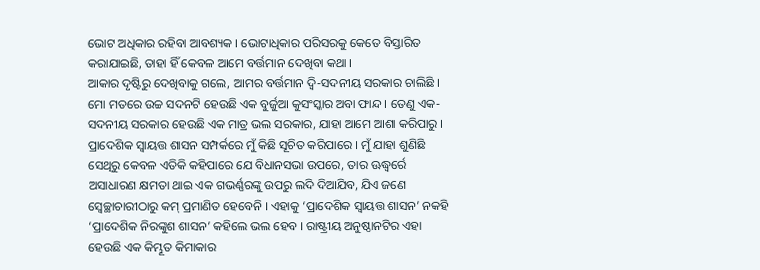ଭୋଟ ଅଧିକାର ରହିବା ଆବଶ୍ୟକ । ଭୋଟାଧିକାର ପରିସରକୁ କେତେ ବିସ୍ତାରିତ କରାଯାଇଛି, ତାହା ହିଁ କେବଳ ଆମେ ବର୍ତ୍ତମାନ ଦେଖିବା କଥା ।
ଆକାର ଦୃଷ୍ଟିରୁ ଦେଖିବାକୁ ଗଲେ, ଆମର ବର୍ତ୍ତମାନ ଦ୍ୱି-ସଦନୀୟ ସରକାର ଚାଲିଛି । ମୋ ମତରେ ଉଚ୍ଚ ସଦନଟି ହେଉଛି ଏକ ବୁର୍ଜୁଆ କୁସଂସ୍କାର ଅବା ଫାନ୍ଦ । ତେଣୁ ଏକ-ସଦନୀୟ ସରକାର ହେଉଛି ଏକ ମାତ୍ର ଭଲ ସରକାର, ଯାହା ଆମେ ଆଶା କରିପାରୁ ।
ପ୍ରାଦେଶିକ ସ୍ୱାୟତ୍ତ ଶାସନ ସମ୍ପର୍କରେ ମୁଁ କିଛି ସୂଚିତ କରିପାରେ । ମୁଁ ଯାହା ଶୁଣିଛି ସେଥିରୁ କେବଳ ଏତିକି କହିପାରେ ଯେ ବିଧାନସଭା ଉପରେ, ତାର ଊଦ୍ଧ୍ୱର୍ରେ ଅସାଧାରଣ କ୍ଷମତା ଥାଇ ଏକ ଗଭର୍ଣ୍ଣରଙ୍କୁ ଉପରୁ ଲଦି ଦିଆଯିବ, ଯିଏ ଜଣେ ସ୍ୱେଚ୍ଛାଚାରୀଠାରୁ କମ୍ ପ୍ରମାଣିତ ହେବେନି । ଏହାକୁ ‘ପ୍ରାଦେଶିକ ସ୍ୱାୟତ୍ତ ଶାସନ’ ନକହି ‘ପ୍ରାଦେଶିକ ନିରଙ୍କୁଶ ଶାସନ’ କହିଲେ ଭଲ ହେବ । ରାଷ୍ଟ୍ରୀୟ ଅନୁଷ୍ଠାନଟିର ଏହା ହେଉଛି ଏକ କିମ୍ଭୂତ କିମାକାର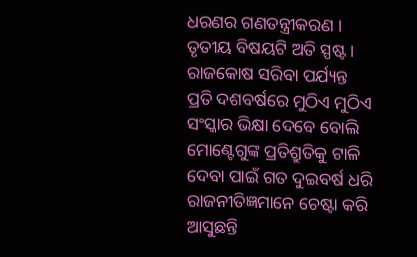ଧରଣର ଗଣତନ୍ତ୍ରୀକରଣ ।
ତୃତୀୟ ବିଷୟଟି ଅତି ସ୍ପଷ୍ଟ । ରାଜକୋଷ ସରିବା ପର୍ଯ୍ୟନ୍ତ ପ୍ରତି ଦଶବର୍ଷରେ ମୁଠିଏ ମୁଠିଏ ସଂସ୍କାର ଭିକ୍ଷା ଦେବେ ବୋଲି ମୋଣ୍ଟେଗୁଙ୍କ ପ୍ରତିଶ୍ରୁତିକୁ ଟାଳି ଦେବା ପାଇଁ ଗତ ଦୁଇବର୍ଷ ଧରି ରାଜନୀତିଜ୍ଞମାନେ ଚେଷ୍ଟା କରି ଆସୁଛନ୍ତି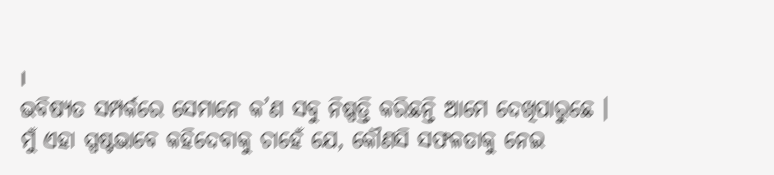।
ଭବିଷ୍ୟତ ସମ୍ପର୍କରେ ସେମାନେ କ’ଣ ସବୁ ନିଷ୍ପତ୍ତି କରିଛନ୍ତି ଆମେ ଦେଖିପାରୁଛେ ।
ମୁଁ ଏହା ସ୍ପଷ୍ଟଭାବେ କହିଦେବାକୁ ଚାହେଁ ଯେ, କୌଣସି ସଫଳତାକୁ ନେଇ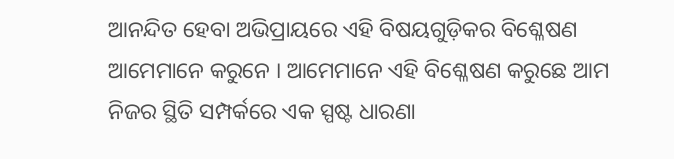ଆନନ୍ଦିତ ହେବା ଅଭିପ୍ରାୟରେ ଏହି ବିଷୟଗୁଡ଼ିକର ବିଶ୍ଳେଷଣ ଆମେମାନେ କରୁନେ । ଆମେମାନେ ଏହି ବିଶ୍ଳେଷଣ କରୁଛେ ଆମ ନିଜର ସ୍ଥିତି ସମ୍ପର୍କରେ ଏକ ସ୍ପଷ୍ଟ ଧାରଣା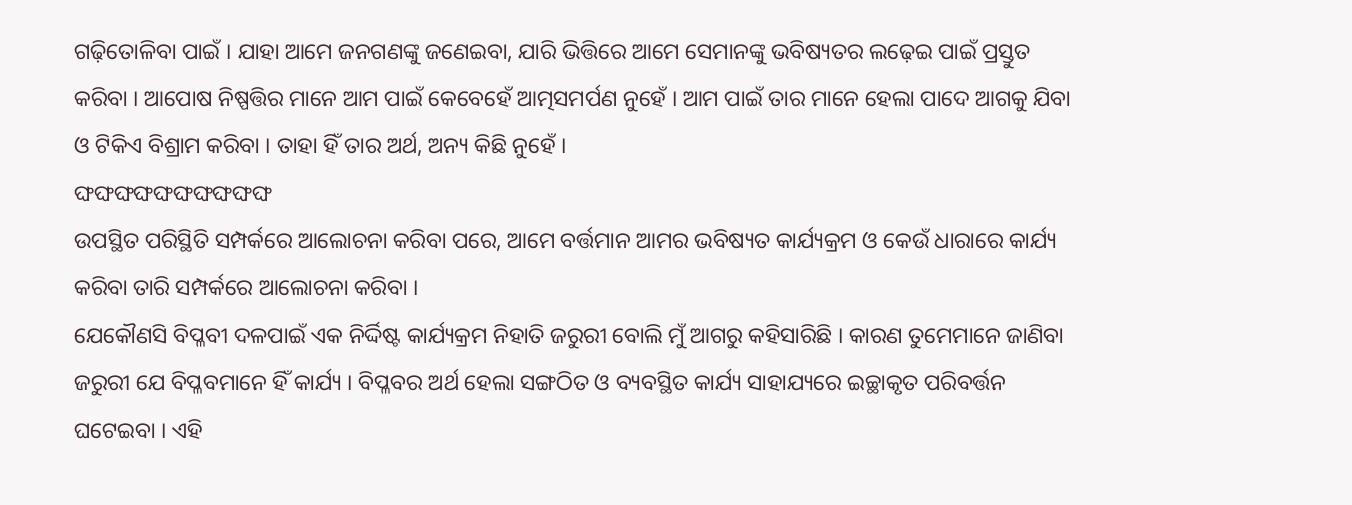ଗଢ଼ିତୋଳିବା ପାଇଁ । ଯାହା ଆମେ ଜନଗଣଙ୍କୁ ଜଣେଇବା, ଯାରି ଭିତ୍ତିରେ ଆମେ ସେମାନଙ୍କୁ ଭବିଷ୍ୟତର ଲଢ଼େଇ ପାଇଁ ପ୍ରସ୍ତୁତ କରିବା । ଆପୋଷ ନିଷ୍ପତ୍ତିର ମାନେ ଆମ ପାଇଁ କେବେହେଁ ଆତ୍ମସମର୍ପଣ ନୁହେଁ । ଆମ ପାଇଁ ତାର ମାନେ ହେଲା ପାଦେ ଆଗକୁ ଯିବା ଓ ଟିକିଏ ବିଶ୍ରାମ କରିବା । ତାହା ହିଁ ତାର ଅର୍ଥ, ଅନ୍ୟ କିଛି ନୁହେଁ ।
ଙ୍ଘଙ୍ଘଙ୍ଘଙ୍ଘଙ୍ଘଙ୍ଘଙ୍ଘଙ୍ଘଙ୍ଘଙ୍ଘ
ଉପସ୍ଥିତ ପରିସ୍ଥିତି ସମ୍ପର୍କରେ ଆଲୋଚନା କରିବା ପରେ, ଆମେ ବର୍ତ୍ତମାନ ଆମର ଭବିଷ୍ୟତ କାର୍ଯ୍ୟକ୍ରମ ଓ କେଉଁ ଧାରାରେ କାର୍ଯ୍ୟ କରିବା ତାରି ସମ୍ପର୍କରେ ଆଲୋଚନା କରିବା ।
ଯେକୌଣସି ବିପ୍ଳବୀ ଦଳପାଇଁ ଏକ ନିର୍ଦ୍ଦିଷ୍ଟ କାର୍ଯ୍ୟକ୍ରମ ନିହାତି ଜରୁରୀ ବୋଲି ମୁଁ ଆଗରୁ କହିସାରିଛି । କାରଣ ତୁମେମାନେ ଜାଣିବା ଜରୁରୀ ଯେ ବିପ୍ଳବମାନେ ହିଁ କାର୍ଯ୍ୟ । ବିପ୍ଳବର ଅର୍ଥ ହେଲା ସଙ୍ଗଠିତ ଓ ବ୍ୟବସ୍ଥିତ କାର୍ଯ୍ୟ ସାହାଯ୍ୟରେ ଇଚ୍ଛାକୃତ ପରିବର୍ତ୍ତନ ଘଟେଇବା । ଏହି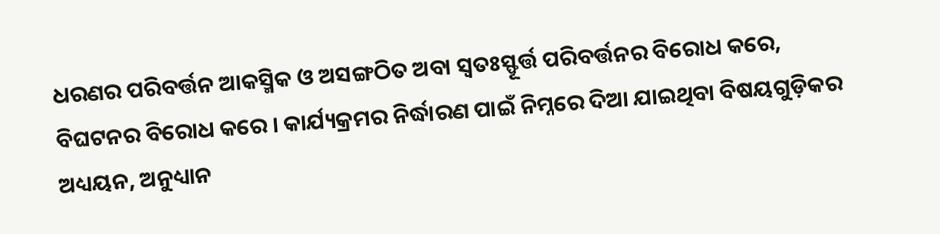ଧରଣର ପରିବର୍ତ୍ତନ ଆକସ୍ମିକ ଓ ଅସଙ୍ଗଠିତ ଅବା ସ୍ୱତଃସ୍ଫୂର୍ତ୍ତ ପରିବର୍ତ୍ତନର ବିରୋଧ କରେ, ବିଘଟନର ବିରୋଧ କରେ । କାର୍ଯ୍ୟକ୍ରମର ନିର୍ଦ୍ଧାରଣ ପାଇଁ ନିମ୍ନରେ ଦିଆ ଯାଇଥିବା ବିଷୟଗୁଡ଼ିକର ଅଧ୍ୟୟନ, ଅନୁଧ୍ୟାନ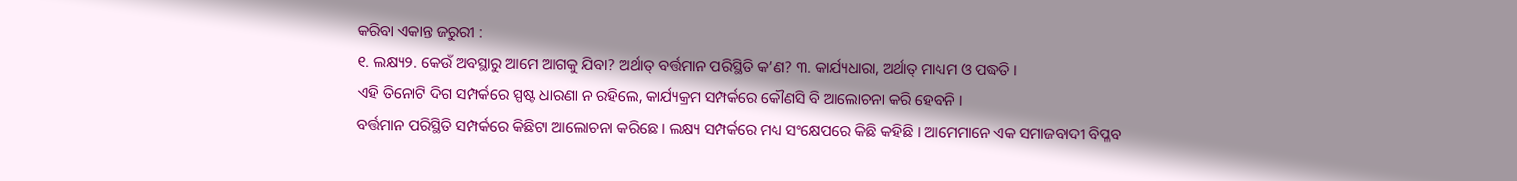କରିବା ଏକାନ୍ତ ଜରୁରୀ :
୧. ଲକ୍ଷ୍ୟ୨. କେଉଁ ଅବସ୍ଥାରୁ ଆମେ ଆଗକୁ ଯିବା? ଅର୍ଥାତ୍ ବର୍ତ୍ତମାନ ପରିସ୍ଥିତି କ’ଣ? ୩. କାର୍ଯ୍ୟଧାରା, ଅର୍ଥାତ୍ ମାଧ୍ୟମ ଓ ପଦ୍ଧତି ।
ଏହି ତିନୋଟି ଦିଗ ସମ୍ପର୍କରେ ସ୍ପଷ୍ଟ ଧାରଣା ନ ରହିଲେ, କାର୍ଯ୍ୟକ୍ରମ ସମ୍ପର୍କରେ କୌଣସି ବି ଆଲୋଚନା କରି ହେବନି ।
ବର୍ତ୍ତମାନ ପରିସ୍ଥିତି ସମ୍ପର୍କରେ କିଛିଟା ଆଲୋଚନା କରିଛେ । ଲକ୍ଷ୍ୟ ସମ୍ପର୍କରେ ମଧ୍ୟ ସଂକ୍ଷେପରେ କିଛି କହିଛି । ଆମେମାନେ ଏକ ସମାଜବାଦୀ ବିପ୍ଳବ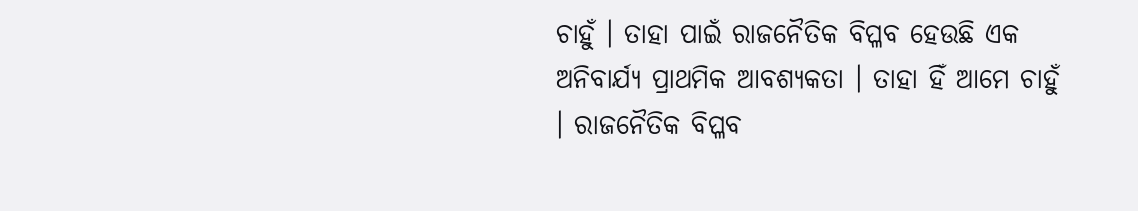ଚାହୁଁ । ତାହା ପାଇଁ ରାଜନୈତିକ ବିପ୍ଳବ ହେଉଛି ଏକ ଅନିବାର୍ଯ୍ୟ ପ୍ରାଥମିକ ଆବଶ୍ୟକତା । ତାହା ହିଁ ଆମେ ଚାହୁଁ । ରାଜନୈତିକ ବିପ୍ଳବ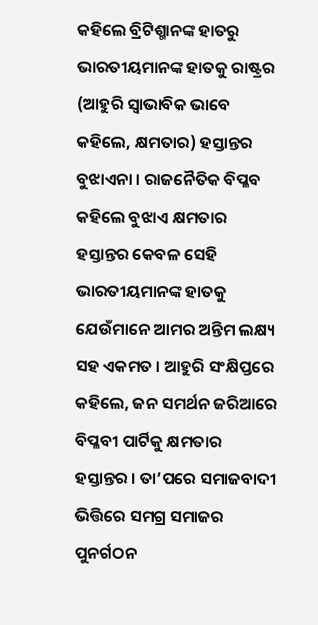କହିଲେ ବ୍ରିଟିଶ୍ମାନଙ୍କ ହାତରୁ ଭାରତୀୟମାନଙ୍କ ହାତକୁ ରାଷ୍ଟ୍ରର (ଆହୁରି ସ୍ୱାଭାବିକ ଭାବେ କହିଲେ, କ୍ଷମତାର) ହସ୍ତାନ୍ତର ବୁଝାଏନା । ରାଜନୈତିକ ବିପ୍ଳବ କହିଲେ ବୁଝାଏ କ୍ଷମତାର ହସ୍ତାନ୍ତର କେବଳ ସେହି ଭାରତୀୟମାନଙ୍କ ହାତକୁ ଯେଉଁମାନେ ଆମର ଅନ୍ତିମ ଲକ୍ଷ୍ୟ ସହ ଏକମତ । ଆହୁରି ସଂକ୍ଷିପ୍ତରେ କହିଲେ, ଜନ ସମର୍ଥନ ଜରିଆରେ ବିପ୍ଳବୀ ପାର୍ଟିକୁ କ୍ଷମତାର ହସ୍ତାନ୍ତର । ତା’ପରେ ସମାଜବାଦୀ ଭିତ୍ତିରେ ସମଗ୍ର ସମାଜର ପୁନର୍ଗଠନ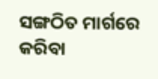ସଙ୍ଗଠିତ ମାର୍ଗରେ କରିବା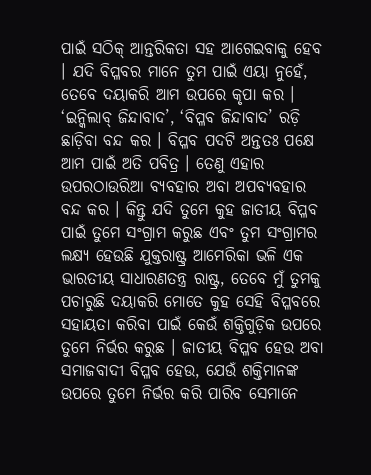ପାଇଁ ସଠିକ୍ ଆନ୍ତରିକତା ସହ ଆଗେଇବାକୁ ହେବ । ଯଦି ବିପ୍ଳବର ମାନେ ତୁମ ପାଇଁ ଏୟା ନୁହେଁ, ତେବେ ଦୟାକରି ଆମ ଉପରେ କୃପା କର । ‘ଇନ୍କିଲାବ୍ ଜିନ୍ଦାବାଦ’, ‘ବିପ୍ଳବ ଜିନ୍ଦାବାଦ’ ରଡ଼ି ଛାଡ଼ିବା ବନ୍ଦ କର । ବିପ୍ଳବ ପଦଟି ଅନ୍ତତଃ ପକ୍ଷେ ଆମ ପାଇଁ ଅତି ପବିତ୍ର । ତେଣୁ ଏହାର ଉପରଠାଉରିଆ ବ୍ୟବହାର ଅବା ଅପବ୍ୟବହାର ବନ୍ଦ କର । କିନ୍ତୁ ଯଦି ତୁମେ କୁହ ଜାତୀୟ ବିପ୍ଳବ ପାଇଁ ତୁମେ ସଂଗ୍ରାମ କରୁଛ ଏବଂ ତୁମ ସଂଗ୍ରାମର ଲକ୍ଷ୍ୟ ହେଉଛି ଯୁକ୍ତରାଷ୍ଟ୍ର ଆମେରିକା ଭଳି ଏକ ଭାରତୀୟ ସାଧାରଣତନ୍ତ୍ର ରାଷ୍ଟ୍ର, ତେବେ ମୁଁ ତୁମକୁ ପଚାରୁଛି ଦୟାକରି ମୋତେ କୁହ ସେହି ବିପ୍ଳବରେ ସହାୟତା କରିବା ପାଇଁ କେଉଁ ଶକ୍ତିଗୁଡ଼ିକ ଉପରେ ତୁମେ ନିର୍ଭର କରୁଛ । ଜାତୀୟ ବିପ୍ଳବ ହେଉ ଅବା ସମାଜବାଦୀ ବିପ୍ଳବ ହେଉ, ଯେଉଁ ଶକ୍ତିମାନଙ୍କ ଉପରେ ତୁମେ ନିର୍ଭର କରି ପାରିବ ସେମାନେ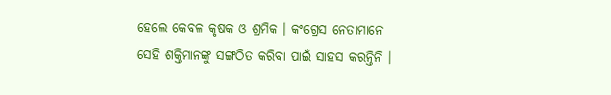ହେଲେ କେବଳ କୃଷକ ଓ ଶ୍ରମିକ । କଂଗ୍ରେସ ନେତାମାନେ ସେହି ଶକ୍ତିମାନଙ୍କୁ ସଙ୍ଗଠିତ କରିବା ପାଇଁ ସାହସ କରନ୍ତିନି ।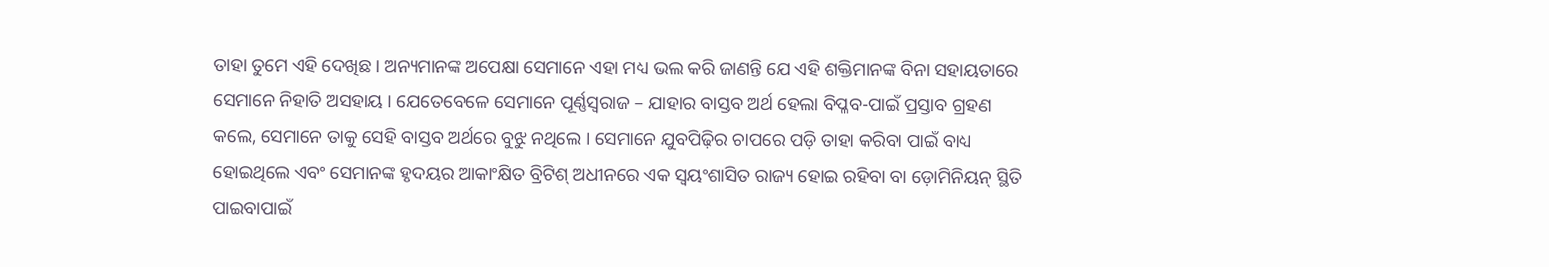ତାହା ତୁମେ ଏହି ଦେଖିଛ । ଅନ୍ୟମାନଙ୍କ ଅପେକ୍ଷା ସେମାନେ ଏହା ମଧ୍ୟ ଭଲ କରି ଜାଣନ୍ତି ଯେ ଏହି ଶକ୍ତିମାନଙ୍କ ବିନା ସହାୟତାରେ ସେମାନେ ନିହାତି ଅସହାୟ । ଯେତେବେଳେ ସେମାନେ ପୂର୍ଣ୍ଣସ୍ୱରାଜ – ଯାହାର ବାସ୍ତବ ଅର୍ଥ ହେଲା ବିପ୍ଳବ-ପାଇଁ ପ୍ରସ୍ତାବ ଗ୍ରହଣ କଲେ, ସେମାନେ ତାକୁ ସେହି ବାସ୍ତବ ଅର୍ଥରେ ବୁଝୁ ନଥିଲେ । ସେମାନେ ଯୁବପିଢ଼ିର ଚାପରେ ପଡ଼ି ତାହା କରିବା ପାଇଁ ବାଧ୍ୟ ହୋଇଥିଲେ ଏବଂ ସେମାନଙ୍କ ହୃଦୟର ଆକାଂକ୍ଷିତ ବ୍ରିଟିଶ୍ ଅଧୀନରେ ଏକ ସ୍ୱୟଂଶାସିତ ରାଜ୍ୟ ହୋଇ ରହିବା ବା ଡ଼ୋମିନିୟନ୍ ସ୍ଥିତି ପାଇବାପାଇଁ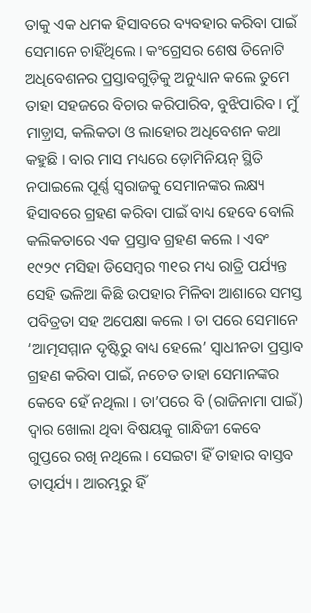ତାକୁ ଏକ ଧମକ ହିସାବରେ ବ୍ୟବହାର କରିବା ପାଇଁ ସେମାନେ ଚାହିଁଥିଲେ । କଂଗ୍ରେସର ଶେଷ ତିନୋଟି ଅଧିବେଶନର ପ୍ରସ୍ତାବଗୁଡ଼ିକୁ ଅନୁଧ୍ୟାନ କଲେ ତୁମେ ତାହା ସହଜରେ ବିଚାର କରିପାରିବ, ବୁଝିପାରିବ । ମୁଁ ମାଡ଼୍ରାସ, କଲିକତା ଓ ଲାହୋର ଅଧିବେଶନ କଥା କହୁଛି । ବାର ମାସ ମଧ୍ୟରେ ଡ଼ୋମିନିୟନ୍ ସ୍ଥିତି ନପାଇଲେ ପୂର୍ଣ୍ଣ ସ୍ୱରାଜକୁ ସେମାନଙ୍କର ଲକ୍ଷ୍ୟ ହିସାବରେ ଗ୍ରହଣ କରିବା ପାଇଁ ବାଧ୍ୟ ହେବେ ବୋଲି କଲିକତାରେ ଏକ ପ୍ରସ୍ତାବ ଗ୍ରହଣ କଲେ । ଏବଂ ୧୯୨୯ ମସିହା ଡିସେମ୍ବର ୩୧ର ମଧ୍ୟ ରାତ୍ରି ପର୍ଯ୍ୟନ୍ତ ସେହି ଭଳିଆ କିଛି ଉପହାର ମିଳିବା ଆଶାରେ ସମସ୍ତ ପବିତ୍ରତା ସହ ଅପେକ୍ଷା କଲେ । ତା ପରେ ସେମାନେ ‘ଆତ୍ମସମ୍ମାନ ଦୃଷ୍ଟିରୁ ବାଧ୍ୟ ହେଲେ’ ସ୍ୱାଧୀନତା ପ୍ରସ୍ତାବ ଗ୍ରହଣ କରିବା ପାଇଁ, ନଚେତ ତାହା ସେମାନଙ୍କର କେବେ ହେଁ ନଥିଲା । ତା’ପରେ ବି (ରାଜିନାମା ପାଇଁ) ଦ୍ୱାର ଖୋଲା ଥିବା ବିଷୟକୁ ଗାନ୍ଧିଜୀ କେବେ ଗୁପ୍ତରେ ରଖି ନଥିଲେ । ସେଇଟା ହିଁ ତାହାର ବାସ୍ତବ ତାତ୍ପର୍ଯ୍ୟ । ଆରମ୍ଭରୁ ହିଁ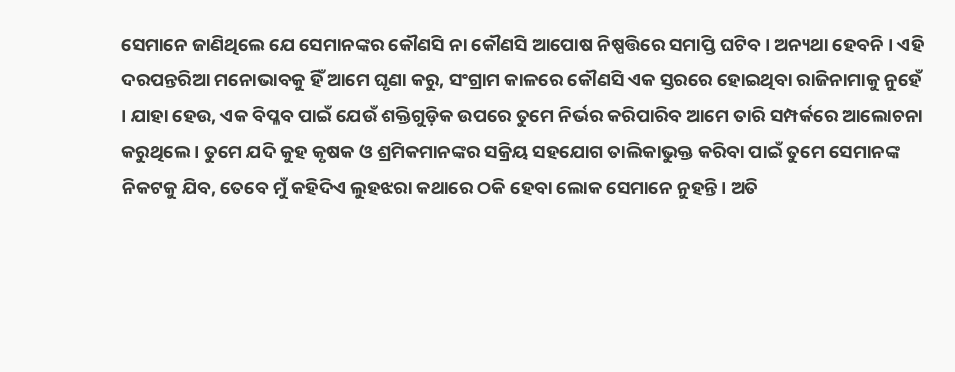ସେମାନେ ଜାଣିଥିଲେ ଯେ ସେମାନଙ୍କର କୌଣସି ନା କୌଣସି ଆପୋଷ ନିଷ୍ପତ୍ତିରେ ସମାପ୍ତି ଘଟିବ । ଅନ୍ୟଥା ହେବନି । ଏହି ଦରପନ୍ତରିଆ ମନୋଭାବକୁ ହିଁ ଆମେ ଘୃଣା କରୁ, ସଂଗ୍ରାମ କାଳରେ କୌଣସି ଏକ ସ୍ତରରେ ହୋଇଥିବା ରାଜିନାମାକୁ ନୁହେଁ । ଯାହା ହେଉ, ଏକ ବିପ୍ଳବ ପାଇଁ ଯେଉଁ ଶକ୍ତିଗୁଡ଼ିକ ଉପରେ ତୁମେ ନିର୍ଭର କରିପାରିବ ଆମେ ତାରି ସମ୍ପର୍କରେ ଆଲୋଚନା କରୁଥିଲେ । ତୁମେ ଯଦି କୁହ କୃଷକ ଓ ଶ୍ରମିକମାନଙ୍କର ସକ୍ରିୟ ସହଯୋଗ ତାଲିକାଭୁକ୍ତ କରିବା ପାଇଁ ତୁମେ ସେମାନଙ୍କ ନିକଟକୁ ଯିବ, ତେବେ ମୁଁ କହିଦିଏ ଲୁହଝରା କଥାରେ ଠକି ହେବା ଲୋକ ସେମାନେ ନୁହନ୍ତି । ଅତି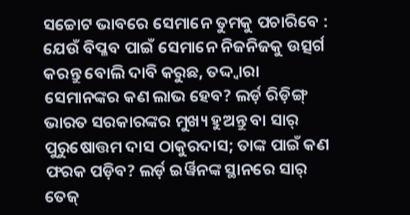ସଚ୍ଚୋଟ ଭାବରେ ସେମାନେ ତୁମକୁ ପଚାରିବେ : ଯେଉଁ ବିପ୍ଳବ ପାଇଁ ସେମାନେ ନିଜନିଜକୁ ଉତ୍ସର୍ଗ କରନ୍ତୁ ବୋଲି ଦାବି କରୁଛ, ତଦ୍ଦ୍ୱାରା ସେମାନଙ୍କର କଣ ଲାଭ ହେବ? ଲର୍ଡ଼ ରିଡ଼ିଙ୍ଗ୍ ଭାରତ ସରକାରଙ୍କର ମୁଖ୍ୟ ହୁଅନ୍ତୁ ବା ସାର୍ ପୁରୁଷୋତ୍ତମ ଦାସ ଠାକୁରଦାସ; ତାଙ୍କ ପାଇଁ କଣ ଫରକ ପଡ଼ିବ? ଲର୍ଡ଼ ଇର୍ୱିନଙ୍କ ସ୍ଥାନରେ ସାର୍ ତେଜ୍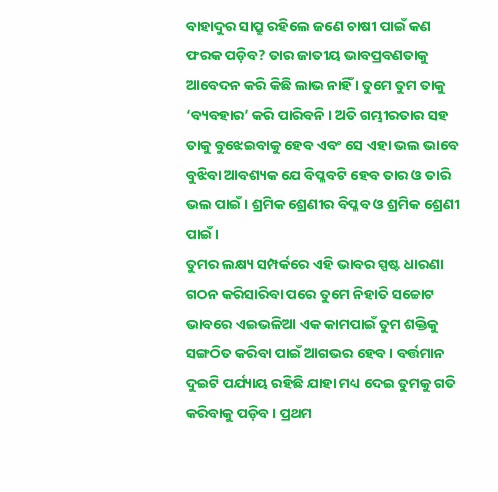ବାହାଦୁର ସାପ୍ରୁ ରହିଲେ ଜଣେ ଚାଷୀ ପାଇଁ କଣ ଫରକ ପଡ଼ିବ? ତାର ଜାତୀୟ ଭାବପ୍ରବଣତାକୁ ଆବେଦନ କରି କିଛି ଲାଭ ନାହିଁ । ତୁମେ ତୁମ ତାକୁ ‘ବ୍ୟବହାର’ କରି ପାରିବନି । ଅତି ଗମ୍ଭୀରତାର ସହ ତାକୁ ବୁଝେଇବାକୁ ହେବ ଏବଂ ସେ ଏହା ଭଲ ଭାବେ ବୁଝିବା ଆବଶ୍ୟକ ଯେ ବିପ୍ଳବଟି ହେବ ତାର ଓ ତାରି ଭଲ ପାଇଁ । ଶ୍ରମିକ ଶ୍ରେଣୀର ବିପ୍ଳବ ଓ ଶ୍ରମିକ ଶ୍ରେଣୀ ପାଇଁ ।
ତୁମର ଲକ୍ଷ୍ୟ ସମ୍ପର୍କରେ ଏହି ଭାବର ସ୍ପଷ୍ଟ ଧାରଣା ଗଠନ କରିସାରିବା ପରେ ତୁମେ ନିହାତି ସଚ୍ଚୋଟ ଭାବରେ ଏଇଭଳିଆ ଏକ କାମପାଇଁ ତୁମ ଶକ୍ତିକୁ ସଙ୍ଗଠିତ କରିବା ପାଇଁ ଆଗଭର ହେବ । ବର୍ତ୍ତମାନ ଦୁଇଟି ପର୍ଯ୍ୟାୟ ରହିଛି ଯାହା ମଧ୍ୟ ଦେଇ ତୁମକୁ ଗତି କରିବାକୁ ପଡ଼ିବ । ପ୍ରଥମ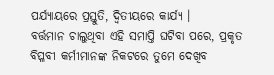ପର୍ଯ୍ୟାୟରେ ପ୍ରସ୍ତୁତି, ଦ୍ୱିତୀୟରେ କାର୍ଯ୍ୟ ।
ବର୍ତ୍ତମାନ ଚାଲୁଥିବା ଏହି ସମାପ୍ତି ଘଟିବା ପରେ, ପ୍ରକୃତ ବିପ୍ଳବୀ କର୍ମୀମାନଙ୍କ ନିକଟରେ ତୁମେ ଦେଖିବ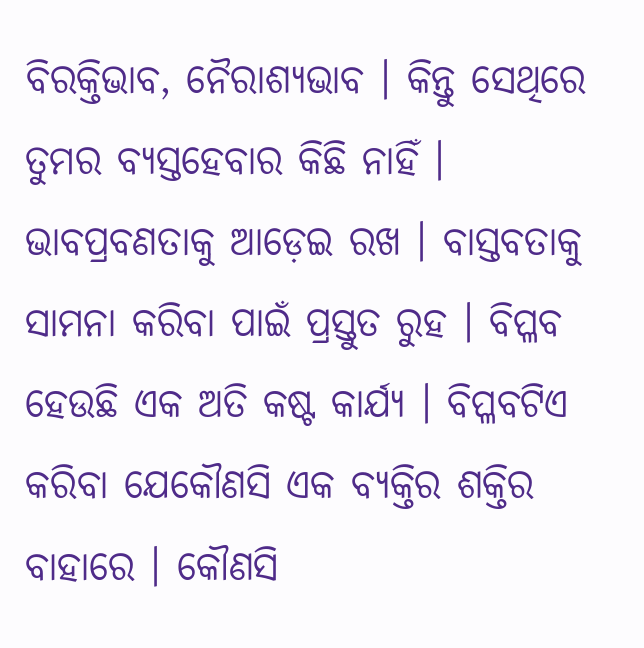ବିରକ୍ତିଭାବ, ନୈରାଶ୍ୟଭାବ । କିନ୍ତୁ ସେଥିରେ ତୁମର ବ୍ୟସ୍ତହେବାର କିଛି ନାହିଁ । ଭାବପ୍ରବଣତାକୁ ଆଡ଼େଇ ରଖ । ବାସ୍ତବତାକୁ ସାମନା କରିବା ପାଇଁ ପ୍ରସ୍ତୁତ ରୁହ । ବିପ୍ଳବ ହେଉଛି ଏକ ଅତି କଷ୍ଟ କାର୍ଯ୍ୟ । ବିପ୍ଳବଟିଏ କରିବା ଯେକୌଣସି ଏକ ବ୍ୟକ୍ତିର ଶକ୍ତିର ବାହାରେ । କୌଣସି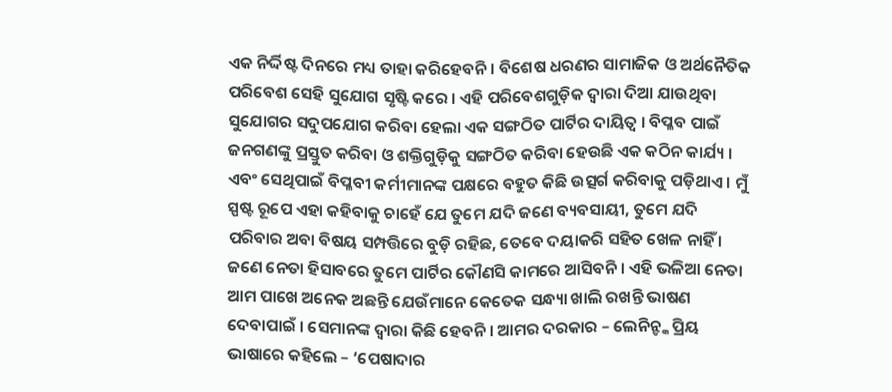ଏକ ନିର୍ଦ୍ଦିଷ୍ଟ ଦିନରେ ମଧ୍ୟ ତାହା କରିହେବନି । ବିଶେଷ ଧରଣର ସାମାଜିକ ଓ ଅର୍ଥନୈତିକ ପରିବେଶ ସେହି ସୁଯୋଗ ସୃଷ୍ଟି କରେ । ଏହି ପରିବେଶଗୁଡ଼ିକ ଦ୍ୱାରା ଦିଆ ଯାଉଥିବା ସୁଯୋଗର ସଦୁପଯୋଗ କରିବା ହେଲା ଏକ ସଙ୍ଗଠିତ ପାର୍ଟିର ଦାୟିତ୍ୱ । ବିପ୍ଳବ ପାଇଁ ଜନଗଣଙ୍କୁ ପ୍ରସ୍ତୁତ କରିବା ଓ ଶକ୍ତିଗୁଡ଼ିକୁ ସଙ୍ଗଠିତ କରିବା ହେଉଛି ଏକ କଠିନ କାର୍ଯ୍ୟ । ଏବଂ ସେଥିପାଇଁ ବିପ୍ଳବୀ କର୍ମୀମାନଙ୍କ ପକ୍ଷରେ ବହୁତ କିଛି ଉତ୍ସର୍ଗ କରିବାକୁ ପଡ଼ିଥାଏ । ମୁଁ ସ୍ପଷ୍ଟ ରୂପେ ଏହା କହିବାକୁ ଚାହେଁ ଯେ ତୁମେ ଯଦି ଜଣେ ବ୍ୟବସାୟୀ, ତୁମେ ଯଦି ପରିବାର ଅବା ବିଷୟ ସମ୍ପତ୍ତିରେ ବୁଡ଼ି ରହିଛ, ତେବେ ଦୟାକରି ସହିତ ଖେଳ ନାହିଁ । ଜଣେ ନେତା ହିସାବରେ ତୁମେ ପାର୍ଟିର କୌଣସି କାମରେ ଆସିବନି । ଏହି ଭଳିଆ ନେତା ଆମ ପାଖେ ଅନେକ ଅଛନ୍ତି ଯେଉଁମାନେ କେତେକ ସନ୍ଧ୍ୟା ଖାଲି ରଖନ୍ତି ଭାଷଣ ଦେବାପାଇଁ । ସେମାନଙ୍କ ଦ୍ୱାରା କିଛି ହେବନି । ଆମର ଦରକାର – ଲେନିନ୍ଙ୍କ ପ୍ରିୟ ଭାଷାରେ କହିଲେ – ‘ପେଷାଦାର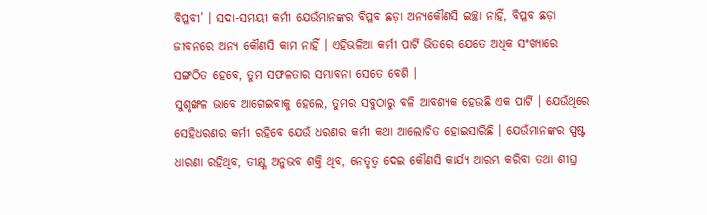ବିପ୍ଳବୀ’ । ସଦା-ସମୟୀ କର୍ମୀ ଯେଉଁମାନଙ୍କର ବିପ୍ଳବ ଛଡ଼ା ଅନ୍ୟକୌଣସି ଇଚ୍ଛା ନାହିଁ, ବିପ୍ଳବ ଛଡ଼ା ଜୀବନରେ ଅନ୍ୟ କୌଣସି କାମ ନାହିଁ । ଏହିଭଳିଆ କର୍ମୀ ପାର୍ଟି ଭିତରେ ଯେତେ ଅଧିକ ସଂଖ୍ୟାରେ ସଙ୍ଗଠିତ ହେବେ, ତୁମ ସଫଳତାର ସମ୍ଭାବନା ସେତେ ବେଶି ।
ସୁଶୃଙ୍ଖଳ ଭାବେ ଆଗେଇବାକୁ ହେଲେ, ତୁମର ସବୁଠାରୁ ବଳି ଆବଶ୍ୟକ ହେଉଛି ଏକ ପାର୍ଟି । ଯେଉଁଥିରେ ସେହିଧରଣର କର୍ମୀ ରହିବେ ଯେଉଁ ଧରଣର କର୍ମୀ କଥା ଆଲୋଚିତ ହୋଇସାରିଛି । ଯେଉଁମାନଙ୍କର ସ୍ପଷ୍ଟ ଧାରଣା ରହିଥିବ, ତୀକ୍ଷ୍ଣ ଅନୁଭବ ଶକ୍ତି ଥିବ, ନେତୃତ୍ୱ ଦେଇ କୌଣସି କାର୍ଯ୍ୟ ଆରମ୍ଭ କରିବା ତଥା ଶୀଘ୍ର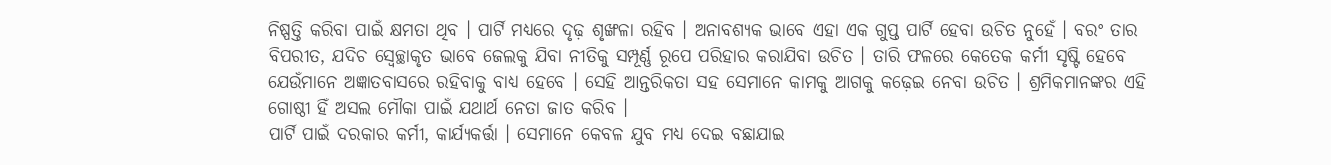ନିଷ୍ପତ୍ତି କରିବା ପାଇଁ କ୍ଷମତା ଥିବ । ପାର୍ଟି ମଧ୍ୟରେ ଦୃଢ଼ ଶୃଙ୍ଖଳା ରହିବ । ଅନାବଶ୍ୟକ ଭାବେ ଏହା ଏକ ଗୁପ୍ତ ପାର୍ଟି ହେବା ଉଚିତ ନୁହେଁ । ବରଂ ତାର ବିପରୀତ, ଯଦିଚ ସ୍ୱେଚ୍ଛାକୃତ ଭାବେ ଜେଲକୁ ଯିବା ନୀତିକୁ ସମ୍ପୂର୍ଣ୍ଣ ରୂପେ ପରିହାର କରାଯିବା ଉଚିତ । ତାରି ଫଳରେ କେତେକ କର୍ମୀ ସୃଷ୍ଟି ହେବେ ଯେଉଁମାନେ ଅଜ୍ଞାତବାସରେ ରହିବାକୁ ବାଧ୍ୟ ହେବେ । ସେହି ଆନ୍ତରିକତା ସହ ସେମାନେ କାମକୁ ଆଗକୁ କଢ଼େଇ ନେବା ଉଚିତ । ଶ୍ରମିକମାନଙ୍କର ଏହି ଗୋଷ୍ଠୀ ହିଁ ଅସଲ ମୌକା ପାଇଁ ଯଥାର୍ଥ ନେତା ଜାତ କରିବ ।
ପାର୍ଟି ପାଇଁ ଦରକାର କର୍ମୀ, କାର୍ଯ୍ୟକର୍ତ୍ତା । ସେମାନେ କେବଳ ଯୁବ ମଧ୍ୟ ଦେଇ ବଛାଯାଇ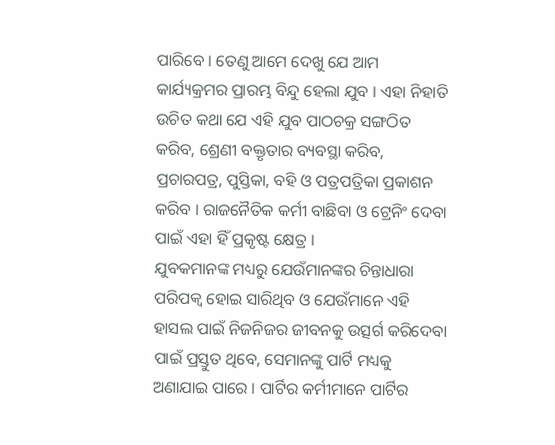ପାରିବେ । ତେଣୁ ଆମେ ଦେଖୁ ଯେ ଆମ କାର୍ଯ୍ୟକ୍ରମର ପ୍ରାରମ୍ଭ ବିନ୍ଦୁ ହେଲା ଯୁବ । ଏହା ନିହାତି ଉଚିତ କଥା ଯେ ଏହି ଯୁବ ପାଠଚକ୍ର ସଙ୍ଗଠିତ କରିବ, ଶ୍ରେଣୀ ବକ୍ତୃତାର ବ୍ୟବସ୍ଥା କରିବ, ପ୍ରଚାରପତ୍ର, ପୁସ୍ତିକା, ବହି ଓ ପତ୍ରପତ୍ରିକା ପ୍ରକାଶନ କରିବ । ରାଜନୈତିକ କର୍ମୀ ବାଛିବା ଓ ଟ୍ରେନିଂ ଦେବା ପାଇଁ ଏହା ହିଁ ପ୍ରକୃଷ୍ଟ କ୍ଷେତ୍ର ।
ଯୁବକମାନଙ୍କ ମଧ୍ୟରୁ ଯେଉଁମାନଙ୍କର ଚିନ୍ତାଧାରା ପରିପକ୍ୱ ହୋଇ ସାରିଥିବ ଓ ଯେଉଁମାନେ ଏହି ହାସଲ ପାଇଁ ନିଜନିଜର ଜୀବନକୁ ଉତ୍ସର୍ଗ କରିଦେବା ପାଇଁ ପ୍ରସ୍ତୁତ ଥିବେ, ସେମାନଙ୍କୁ ପାର୍ଟି ମଧ୍ୟକୁ ଅଣାଯାଇ ପାରେ । ପାର୍ଟିର କର୍ମୀମାନେ ପାର୍ଟିର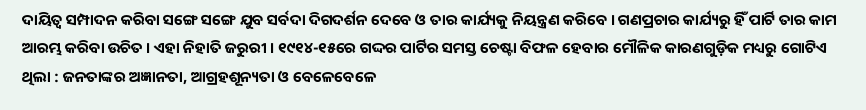ଦାୟିତ୍ୱ ସମ୍ପାଦନ କରିବା ସଙ୍ଗେ ସଙ୍ଗେ ଯୁବ ସର୍ବଦା ଦିଗଦର୍ଶନ ଦେବେ ଓ ତାର କାର୍ଯ୍ୟକୁ ନିୟନ୍ତ୍ରଣ କରିବେ । ଗଣପ୍ରଚାର କାର୍ଯ୍ୟରୁ ହିଁ ପାର୍ଟି ତାର କାମ ଆରମ୍ଭ କରିବା ଉଚିତ । ଏହା ନିହାତି ଜରୁରୀ । ୧୯୧୪-୧୫ରେ ଗଦ୍ଦର ପାର୍ଟିର ସମସ୍ତ ଚେଷ୍ଟା ବିଫଳ ହେବାର ମୌଳିକ କାରଣଗୁଡ଼ିକ ମଧ୍ୟରୁ ଗୋଟିଏ ଥିଲା : ଜନତାଙ୍କର ଅଜ୍ଞାନତା, ଆଗ୍ରହଶୂନ୍ୟତା ଓ ବେଳେବେଳେ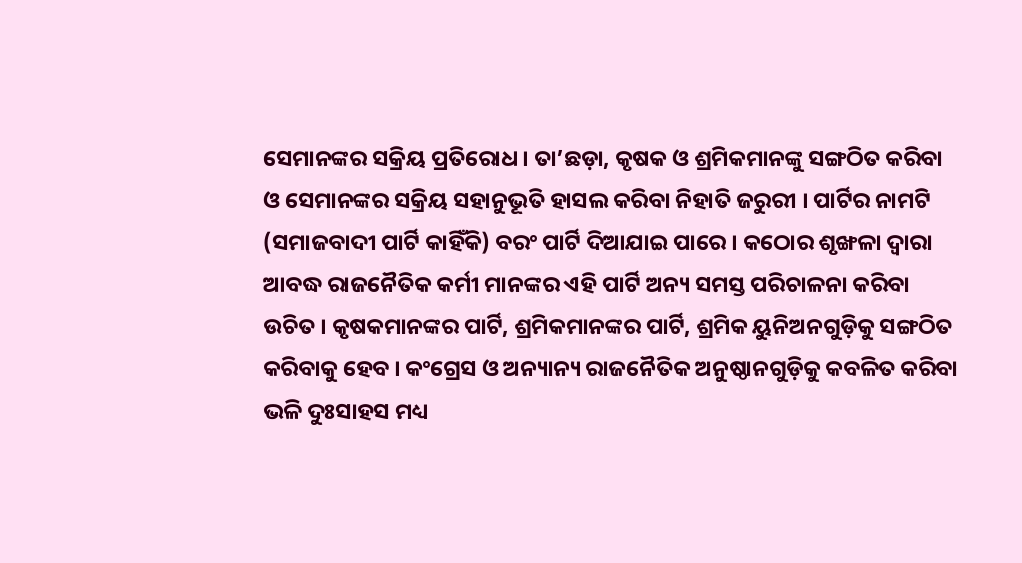ସେମାନଙ୍କର ସକ୍ରିୟ ପ୍ରତିରୋଧ । ତା’ଛଡ଼ା, କୃଷକ ଓ ଶ୍ରମିକମାନଙ୍କୁ ସଙ୍ଗଠିତ କରିବା ଓ ସେମାନଙ୍କର ସକ୍ରିୟ ସହାନୁଭୂତି ହାସଲ କରିବା ନିହାତି ଜରୁରୀ । ପାର୍ଟିର ନାମଟି (ସମାଜବାଦୀ ପାର୍ଟି କାହିଁକି) ବରଂ ପାର୍ଟି ଦିଆଯାଇ ପାରେ । କଠୋର ଶୃଙ୍ଖଳା ଦ୍ୱାରା ଆବଦ୍ଧ ରାଜନୈତିକ କର୍ମୀ ମାନଙ୍କର ଏହି ପାର୍ଟି ଅନ୍ୟ ସମସ୍ତ ପରିଚାଳନା କରିବା ଉଚିତ । କୃଷକମାନଙ୍କର ପାର୍ଟି, ଶ୍ରମିକମାନଙ୍କର ପାର୍ଟି, ଶ୍ରମିକ ୟୁନିଅନଗୁଡ଼ିକୁ ସଙ୍ଗଠିତ କରିବାକୁ ହେବ । କଂଗ୍ରେସ ଓ ଅନ୍ୟାନ୍ୟ ରାଜନୈତିକ ଅନୁଷ୍ଠାନଗୁଡ଼ିକୁ କବଳିତ କରିବା ଭଳି ଦୁଃସାହସ ମଧ୍ୟ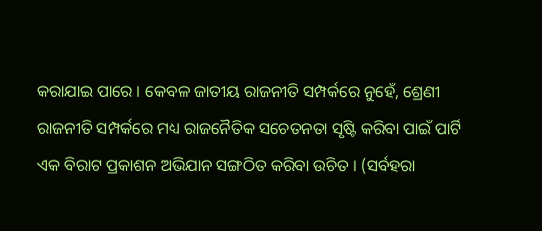କରାଯାଇ ପାରେ । କେବଳ ଜାତୀୟ ରାଜନୀତି ସମ୍ପର୍କରେ ନୁହେଁ, ଶ୍ରେଣୀ ରାଜନୀତି ସମ୍ପର୍କରେ ମଧ୍ୟ ରାଜନୈତିକ ସଚେତନତା ସୃଷ୍ଟି କରିବା ପାଇଁ ପାର୍ଟି ଏକ ବିରାଟ ପ୍ରକାଶନ ଅଭିଯାନ ସଙ୍ଗଠିତ କରିବା ଉଚିତ । (ସର୍ବହରା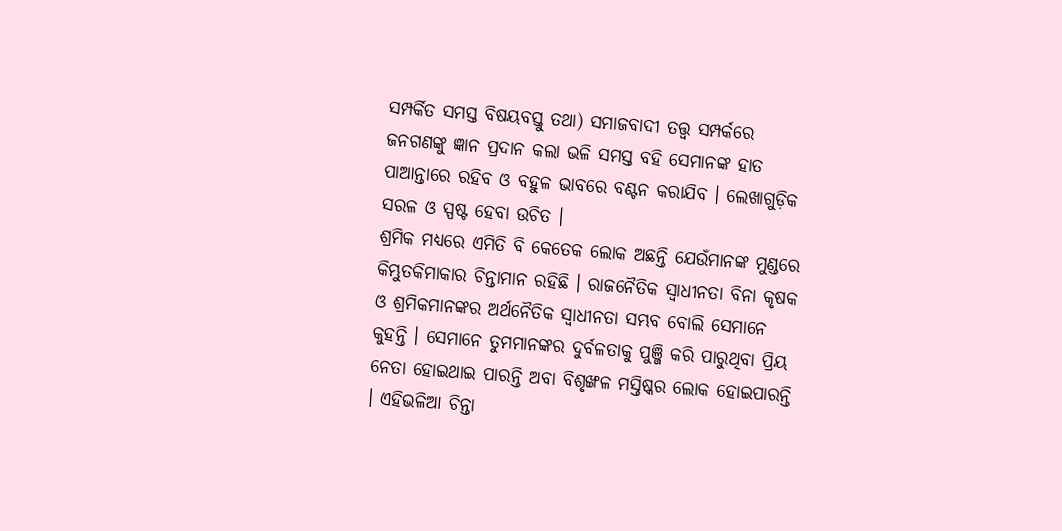ସମ୍ପର୍କିତ ସମସ୍ତ ବିଷୟବସ୍ତୁ ତଥା) ସମାଜବାଦୀ ତତ୍ତ୍ୱ ସମ୍ପର୍କରେ ଜନଗଣଙ୍କୁ ଜ୍ଞାନ ପ୍ରଦାନ କଲା ଭଳି ସମସ୍ତ ବହି ସେମାନଙ୍କ ହାତ ପାଆନ୍ତାରେ ରହିବ ଓ ବହୁଳ ଭାବରେ ବଣ୍ଟନ କରାଯିବ । ଲେଖାଗୁଡ଼ିକ ସରଳ ଓ ସ୍ପଷ୍ଟ ହେବା ଉଚିତ ।
ଶ୍ରମିକ ମଧ୍ୟରେ ଏମିତି ବି କେତେକ ଲୋକ ଅଛନ୍ତି ଯେଉଁମାନଙ୍କ ମୁଣ୍ଡରେ କିମ୍ଭୁତକିମାକାର ଚିନ୍ତାମାନ ରହିଛି । ରାଜନୈତିକ ସ୍ୱାଧୀନତା ବିନା କୃଷକ ଓ ଶ୍ରମିକମାନଙ୍କର ଅର୍ଥନୈତିକ ସ୍ୱାଧୀନତା ସମ୍ଭବ ବୋଲି ସେମାନେ କୁହନ୍ତି । ସେମାନେ ତୁମମାନଙ୍କର ଦୁର୍ବଳତାକୁ ପୁଞ୍ଜି କରି ପାରୁଥିବା ପ୍ରିୟ ନେତା ହୋଇଥାଇ ପାରନ୍ତି ଅବା ବିଶୃଙ୍ଖଳ ମସ୍ତିଷ୍କର ଲୋକ ହୋଇପାରନ୍ତି । ଏହିଭଳିଆ ଚିନ୍ତା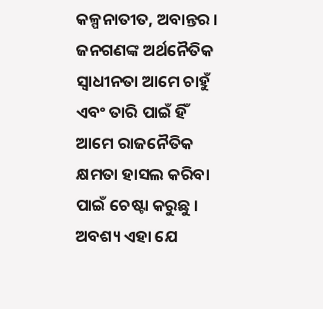କଳ୍ପନାତୀତ, ଅବାନ୍ତର । ଜନଗଣଙ୍କ ଅର୍ଥନୈତିକ ସ୍ୱାଧୀନତା ଆମେ ଚାହୁଁ ଏବଂ ତାରି ପାଇଁ ହିଁ ଆମେ ରାଜନୈତିକ କ୍ଷମତା ହାସଲ କରିବା ପାଇଁ ଚେଷ୍ଟା କରୁଛୁ । ଅବଶ୍ୟ ଏହା ଯେ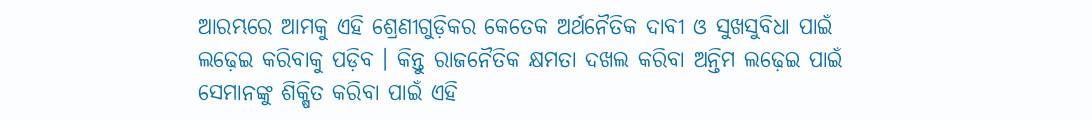ଆରମ୍ଭରେ ଆମକୁ ଏହି ଶ୍ରେଣୀଗୁଡ଼ିକର କେତେକ ଅର୍ଥନୈତିକ ଦାବୀ ଓ ସୁଖସୁବିଧା ପାଇଁ ଲଢ଼େଇ କରିବାକୁ ପଡ଼ିବ । କିନ୍ତୁ ରାଜନୈତିକ କ୍ଷମତା ଦଖଲ କରିବା ଅନ୍ତିମ ଲଢ଼େଇ ପାଇଁ ସେମାନଙ୍କୁ ଶିକ୍ଷିତ କରିବା ପାଇଁ ଏହି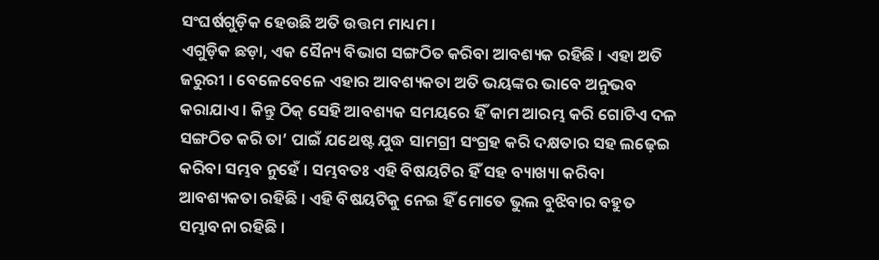ସଂଘର୍ଷଗୁଡ଼ିକ ହେଉଛି ଅତି ଉତ୍ତମ ମାଧ୍ୟମ ।
ଏଗୁଡ଼ିକ ଛଡ଼ା, ଏକ ସୈନ୍ୟ ବିଭାଗ ସଙ୍ଗଠିତ କରିବା ଆବଶ୍ୟକ ରହିଛି । ଏହା ଅତି ଜରୁରୀ । ବେଳେବେଳେ ଏହାର ଆବଶ୍ୟକତା ଅତି ଭୟଙ୍କର ଭାବେ ଅନୁଭବ କରାଯାଏ । କିନ୍ତୁ ଠିକ୍ ସେହି ଆବଶ୍ୟକ ସମୟରେ ହିଁ କାମ ଆରମ୍ଭ କରି ଗୋଟିଏ ଦଳ ସଙ୍ଗଠିତ କରି ତା’ ପାଇଁ ଯଥେଷ୍ଟ ଯୁଦ୍ଧ ସାମଗ୍ରୀ ସଂଗ୍ରହ କରି ଦକ୍ଷତାର ସହ ଲଢ଼େଇ କରିବା ସମ୍ଭବ ନୁହେଁ । ସମ୍ଭବତଃ ଏହି ବିଷୟଟିର ହିଁ ସହ ବ୍ୟାଖ୍ୟା କରିବା ଆବଶ୍ୟକତା ରହିଛି । ଏହି ବିଷୟଟିକୁ ନେଇ ହିଁ ମୋତେ ଭୁଲ ବୁଝିବାର ବହୁତ ସମ୍ଭାବନା ରହିଛି ।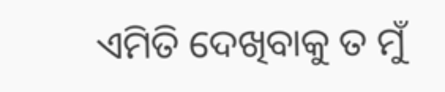ଏମିତି ଦେଖିବାକୁ ତ ମୁଁ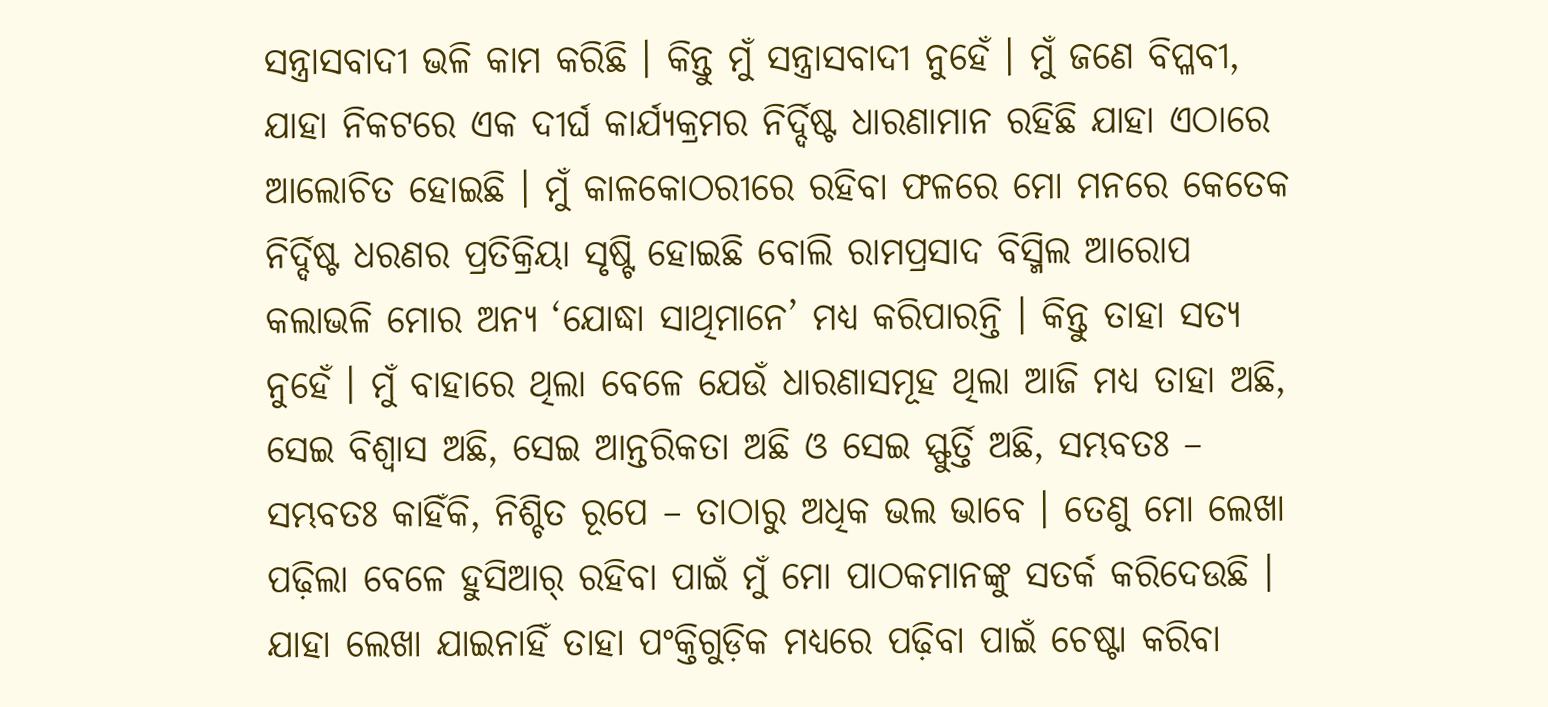ସନ୍ତ୍ରାସବାଦୀ ଭଳି କାମ କରିଛି । କିନ୍ତୁ ମୁଁ ସନ୍ତ୍ରାସବାଦୀ ନୁହେଁ । ମୁଁ ଜଣେ ବିପ୍ଳବୀ, ଯାହା ନିକଟରେ ଏକ ଦୀର୍ଘ କାର୍ଯ୍ୟକ୍ରମର ନିର୍ଦ୍ଦିଷ୍ଟ ଧାରଣାମାନ ରହିଛି ଯାହା ଏଠାରେ ଆଲୋଚିତ ହୋଇଛି । ମୁଁ କାଳକୋଠରୀରେ ରହିବା ଫଳରେ ମୋ ମନରେ କେତେକ ନିର୍ଦ୍ଦିଷ୍ଟ ଧରଣର ପ୍ରତିକ୍ରିୟା ସୃଷ୍ଟି ହୋଇଛି ବୋଲି ରାମପ୍ରସାଦ ବିସ୍ମିଲ ଆରୋପ କଲାଭଳି ମୋର ଅନ୍ୟ ‘ଯୋଦ୍ଧା ସାଥିମାନେ’ ମଧ୍ୟ କରିପାରନ୍ତି । କିନ୍ତୁ ତାହା ସତ୍ୟ ନୁହେଁ । ମୁଁ ବାହାରେ ଥିଲା ବେଳେ ଯେଉଁ ଧାରଣାସମୂହ ଥିଲା ଆଜି ମଧ୍ୟ ତାହା ଅଛି, ସେଇ ବିଶ୍ୱାସ ଅଛି, ସେଇ ଆନ୍ତରିକତା ଅଛି ଓ ସେଇ ସ୍ଫୁର୍ତ୍ତି ଅଛି, ସମ୍ଭବତଃ – ସମ୍ଭବତଃ କାହିଁକି, ନିଶ୍ଚିତ ରୂପେ – ତାଠାରୁ ଅଧିକ ଭଲ ଭାବେ । ତେଣୁ ମୋ ଲେଖା ପଢ଼ିଲା ବେଳେ ହୁସିଆର୍ ରହିବା ପାଇଁ ମୁଁ ମୋ ପାଠକମାନଙ୍କୁ ସତର୍କ କରିଦେଉଛି । ଯାହା ଲେଖା ଯାଇନାହିଁ ତାହା ପଂକ୍ତିଗୁଡ଼ିକ ମଧ୍ୟରେ ପଢ଼ିବା ପାଇଁ ଚେଷ୍ଟା କରିବା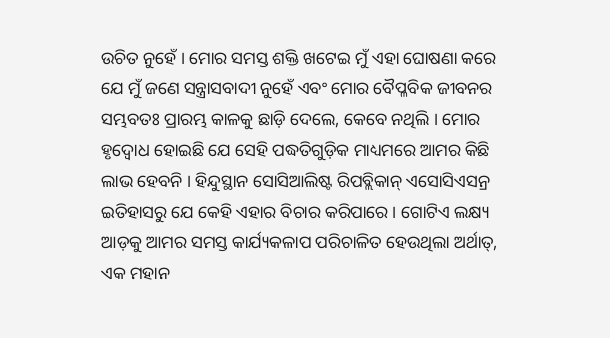ଉଚିତ ନୁହେଁ । ମୋର ସମସ୍ତ ଶକ୍ତି ଖଟେଇ ମୁଁ ଏହା ଘୋଷଣା କରେ ଯେ ମୁଁ ଜଣେ ସନ୍ତ୍ରାସବାଦୀ ନୁହେଁ ଏବଂ ମୋର ବୈପ୍ଳବିକ ଜୀବନର ସମ୍ଭବତଃ ପ୍ରାରମ୍ଭ କାଳକୁ ଛାଡ଼ି ଦେଲେ, କେବେ ନଥିଲି । ମୋର ହୃଦ୍ବୋଧ ହୋଇଛି ଯେ ସେହି ପଦ୍ଧତିଗୁଡ଼ିକ ମାଧ୍ୟମରେ ଆମର କିଛି ଲାଭ ହେବନି । ହିନ୍ଦୁସ୍ଥାନ ସୋସିଆଲିଷ୍ଟ ରିପବ୍ଲିକାନ୍ ଏସୋସିଏସନ୍ର ଇତିହାସରୁ ଯେ କେହି ଏହାର ବିଚାର କରିପାରେ । ଗୋଟିଏ ଲକ୍ଷ୍ୟ ଆଡ଼କୁ ଆମର ସମସ୍ତ କାର୍ଯ୍ୟକଳାପ ପରିଚାଳିତ ହେଉଥିଲା ଅର୍ଥାତ୍, ଏକ ମହାନ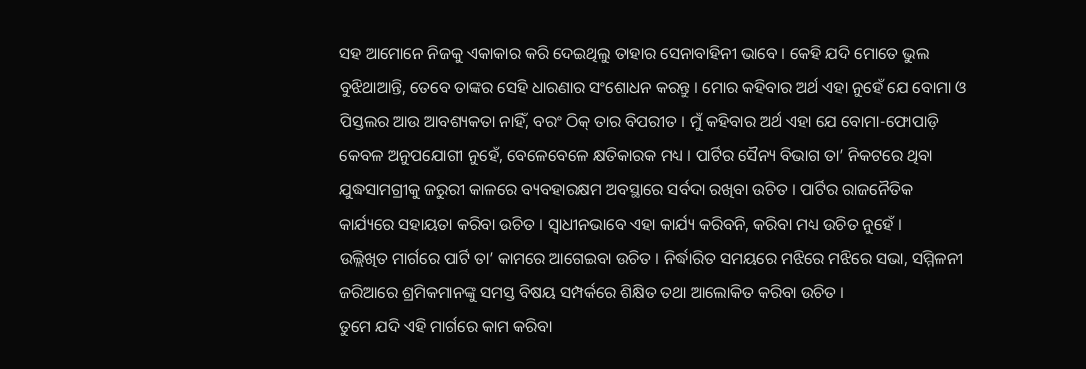ସହ ଆମୋନେ ନିଜକୁ ଏକାକାର କରି ଦେଇଥିଲୁ ତାହାର ସେନାବାହିନୀ ଭାବେ । କେହି ଯଦି ମୋତେ ଭୁଲ ବୁଝିଥାଆନ୍ତି, ତେବେ ତାଙ୍କର ସେହି ଧାରଣାର ସଂଶୋଧନ କରନ୍ତୁ । ମୋର କହିବାର ଅର୍ଥ ଏହା ନୁହେଁ ଯେ ବୋମା ଓ ପିସ୍ତଲର ଆଉ ଆବଶ୍ୟକତା ନାହିଁ, ବରଂ ଠିକ୍ ତାର ବିପରୀତ । ମୁଁ କହିବାର ଅର୍ଥ ଏହା ଯେ ବୋମା-ଫୋପାଡ଼ି କେବଳ ଅନୁପଯୋଗୀ ନୁହେଁ, ବେଳେବେଳେ କ୍ଷତିକାରକ ମଧ୍ୟ । ପାର୍ଟିର ସୈନ୍ୟ ବିଭାଗ ତା’ ନିକଟରେ ଥିବା ଯୁଦ୍ଧସାମଗ୍ରୀକୁ ଜରୁରୀ କାଳରେ ବ୍ୟବହାରକ୍ଷମ ଅବସ୍ଥାରେ ସର୍ବଦା ରଖିବା ଉଚିତ । ପାର୍ଟିର ରାଜନୈତିକ କାର୍ଯ୍ୟରେ ସହାୟତା କରିବା ଉଚିତ । ସ୍ୱାଧୀନଭାବେ ଏହା କାର୍ଯ୍ୟ କରିବନି, କରିବା ମଧ୍ୟ ଉଚିତ ନୁହେଁ ।
ଉଲ୍ଲିଖିତ ମାର୍ଗରେ ପାର୍ଟି ତା’ କାମରେ ଆଗେଇବା ଉଚିତ । ନିର୍ଦ୍ଧାରିତ ସମୟରେ ମଝିରେ ମଝିରେ ସଭା, ସମ୍ମିଳନୀ ଜରିଆରେ ଶ୍ରମିକମାନଙ୍କୁ ସମସ୍ତ ବିଷୟ ସମ୍ପର୍କରେ ଶିକ୍ଷିତ ତଥା ଆଲୋକିତ କରିବା ଉଚିତ ।
ତୁମେ ଯଦି ଏହି ମାର୍ଗରେ କାମ କରିବା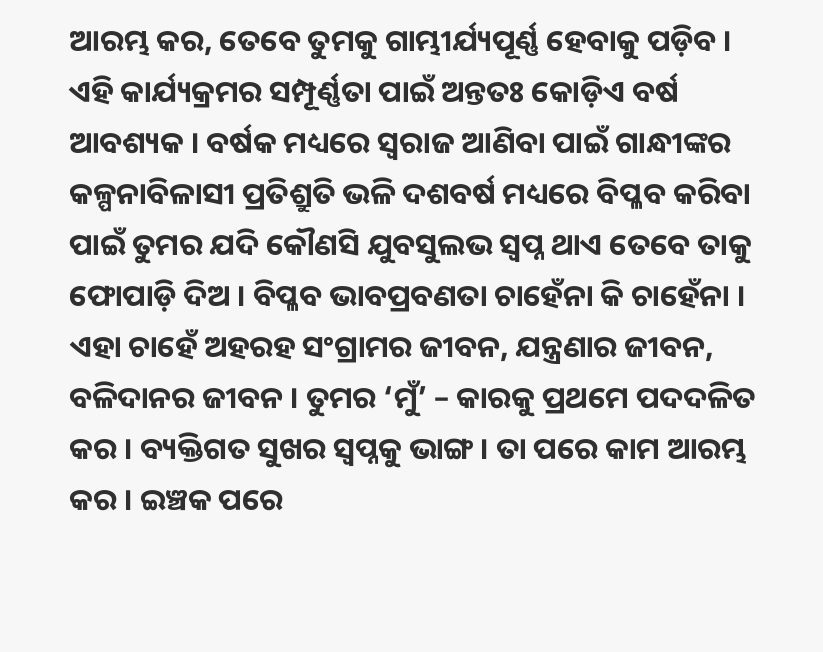ଆରମ୍ଭ କର, ତେବେ ତୁମକୁ ଗାମ୍ଭୀର୍ଯ୍ୟପୂର୍ଣ୍ଣ ହେବାକୁ ପଡ଼ିବ । ଏହି କାର୍ଯ୍ୟକ୍ରମର ସମ୍ପୂର୍ଣ୍ଣତା ପାଇଁ ଅନ୍ତତଃ କୋଡ଼ିଏ ବର୍ଷ ଆବଶ୍ୟକ । ବର୍ଷକ ମଧ୍ୟରେ ସ୍ୱରାଜ ଆଣିବା ପାଇଁ ଗାନ୍ଧୀଙ୍କର କଳ୍ପନାବିଳାସୀ ପ୍ରତିଶ୍ରୁତି ଭଳି ଦଶବର୍ଷ ମଧ୍ୟରେ ବିପ୍ଳବ କରିବା ପାଇଁ ତୁମର ଯଦି କୌଣସି ଯୁବସୁଲଭ ସ୍ୱପ୍ନ ଥାଏ ତେବେ ତାକୁ ଫୋପାଡ଼ି ଦିଅ । ବିପ୍ଳବ ଭାବପ୍ରବଣତା ଚାହେଁନା କି ଚାହେଁନା । ଏହା ଚାହେଁ ଅହରହ ସଂଗ୍ରାମର ଜୀବନ, ଯନ୍ତ୍ରଣାର ଜୀବନ, ବଳିଦାନର ଜୀବନ । ତୁମର ‘ମୁଁ’ – କାରକୁ ପ୍ରଥମେ ପଦଦଳିତ କର । ବ୍ୟକ୍ତିଗତ ସୁଖର ସ୍ୱପ୍ନକୁ ଭାଙ୍ଗ । ତା ପରେ କାମ ଆରମ୍ଭ କର । ଇଞ୍ଚକ ପରେ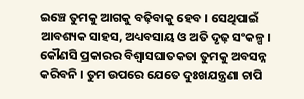ଇଞ୍ଚେ ତୁମକୁ ଆଗକୁ ବଢ଼ିବାକୁ ହେବ । ସେଥିପାଇଁ ଆବଶ୍ୟକ ସାହସ, ଅଧ୍ୟବସାୟ ଓ ଅତି ଦୃଢ଼ ସଂକଳ୍ପ । କୌଣସି ପ୍ରକାରର ବିଶ୍ୱାସଘାତକତା ତୁମକୁ ଅବସନ୍ନ କରିବନି । ତୁମ ଉପରେ ଯେତେ ଦୁଃଖଯନ୍ତ୍ରଣା ଚାପି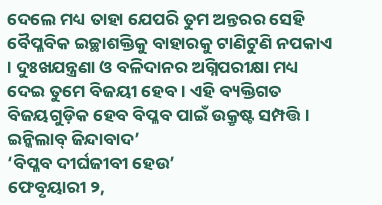ଦେଲେ ମଧ୍ୟ ତାହା ଯେପରି ତୁମ ଅନ୍ତରର ସେହି ବୈପ୍ଳବିକ ଇଚ୍ଛାଶକ୍ତିକୁ ବାହାରକୁ ଟାଣିଟୁଣି ନପକାଏ । ଦୁଃଖଯନ୍ତ୍ରଣା ଓ ବଳିଦାନର ଅଗ୍ନିପରୀକ୍ଷା ମଧ୍ୟ ଦେଇ ତୁମେ ବିଜୟୀ ହେବ । ଏହି ବ୍ୟକ୍ତିଗତ ବିଜୟଗୁଡ଼ିକ ହେବ ବିପ୍ଳବ ପାଇଁ ଉକ୍ରୃଷ୍ଟ ସମ୍ପତ୍ତି ।
ଇନ୍କିଲାବ୍ ଜିନ୍ଦାବାଦ’
‘ବିପ୍ଳବ ଦୀର୍ଘଜୀବୀ ହେଉ’
ଫେବୃୟାରୀ ୨,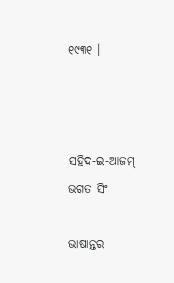୧୯୩୧ ।



ସହିଦ-ଇ-ଆଜମ୍
ଭଗତ ସିଂ

ଭାଷାନ୍ତର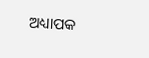ଅଧ୍ୟାପକ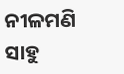ନୀଳମଣି ସାହୁ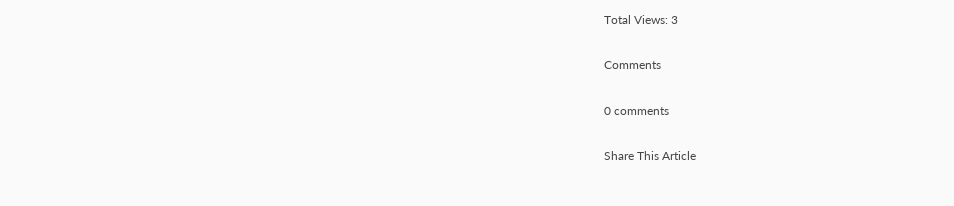Total Views: 3

Comments

0 comments

Share This Article